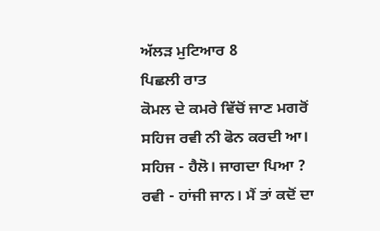ਅੱਲੜ ਮੁਟਿਆਰ 8
ਪਿਛਲੀ ਰਾਤ
ਕੋਮਲ ਦੇ ਕਮਰੇ ਵਿੱਚੋਂ ਜਾਣ ਮਗਰੋਂ
ਸਹਿਜ ਰਵੀ ਨੀ ਫੋਨ ਕਰਦੀ ਆ।
ਸਹਿਜ - ਹੈਲੋ। ਜਾਗਦਾ ਪਿਆ ?
ਰਵੀ - ਹਾਂਜੀ ਜਾਨ। ਮੈਂ ਤਾਂ ਕਦੋਂ ਦਾ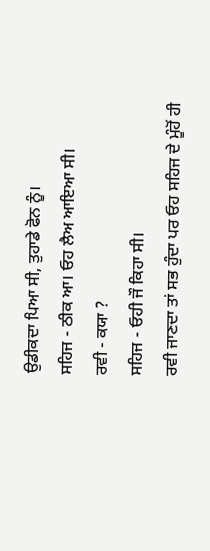ਉਡੀਕਦਾ ਪਿਆ ਸੀ, ਤੁਹਾਡੇ ਫੋਨ ਨੂੰ।
ਸਹਿਜ - ਠੀਕ ਆ। ਓਹ ਲੈਅ ਆਇਆ ਸੀ।
ਰਵੀ - ਕਯਾ ?
ਸਹਿਜ - ਓਹੀ ਜੌ ਕਿਹਾ ਸੀ।
ਰਵੀ ਜਾਣਦਾ ਤਾਂ ਸਭ ਹੁੰਦਾ ਪਰ ਓਹ ਸਹਿਜ ਦੇ ਮੂੰਹੋਂ ਹੀ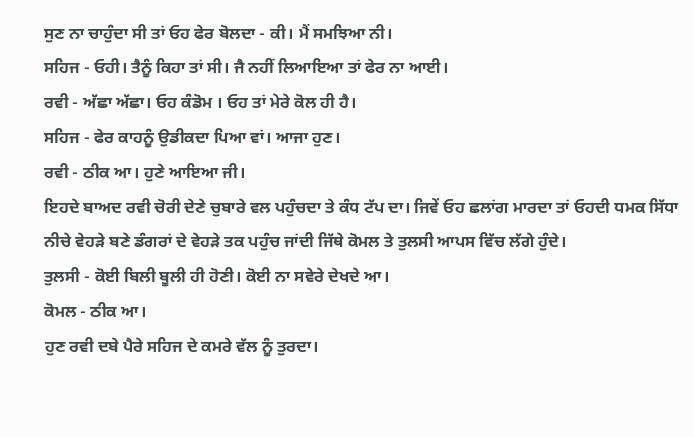ਸੁਣ ਨਾ ਚਾਹੁੰਦਾ ਸੀ ਤਾਂ ਓਹ ਫੇਰ ਬੋਲਦਾ - ਕੀ। ਮੈਂ ਸਮਝਿਆ ਨੀ।
ਸਹਿਜ - ਓਹੀ। ਤੈਨੂੰ ਕਿਹਾ ਤਾਂ ਸੀ। ਜੈ ਨਹੀਂ ਲਿਆਇਆ ਤਾਂ ਫੇਰ ਨਾ ਆਈ।
ਰਵੀ - ਅੱਛਾ ਅੱਛਾ। ਓਹ ਕੰਡੋਮ । ਓਹ ਤਾਂ ਮੇਰੇ ਕੋਲ ਹੀ ਹੈ।
ਸਹਿਜ - ਫੇਰ ਕਾਹਨੂੰ ਉਡੀਕਦਾ ਪਿਆ ਵਾਂ। ਆਜਾ ਹੁਣ।
ਰਵੀ - ਠੀਕ ਆ। ਹੁਣੇ ਆਇਆ ਜੀ।
ਇਹਦੇ ਬਾਅਦ ਰਵੀ ਚੋਰੀ ਦੇਣੇ ਚੁਬਾਰੇ ਵਲ ਪਹੁੰਚਦਾ ਤੇ ਕੰਧ ਟੱਪ ਦਾ। ਜਿਵੇਂ ਓਹ ਛਲਾਂਗ ਮਾਰਦਾ ਤਾਂ ਓਹਦੀ ਧਮਕ ਸਿੱਧਾ ਨੀਚੇ ਵੇਹੜੇ ਬਣੇ ਡੰਗਰਾਂ ਦੇ ਵੇਹੜੇ ਤਕ ਪਹੁੰਚ ਜਾਂਦੀ ਜਿੱਥੇ ਕੋਮਲ ਤੇ ਤੁਲਸੀ ਆਪਸ ਵਿੱਚ ਲੱਗੇ ਹੁੰਦੇ।
ਤੁਲਸੀ - ਕੋਈ ਬਿਲੀ ਬੂਲੀ ਹੀ ਹੋਣੀ। ਕੋਈ ਨਾ ਸਵੇਰੇ ਦੇਖਦੇ ਆ।
ਕੋਮਲ - ਠੀਕ ਆ।
ਹੁਣ ਰਵੀ ਦਬੇ ਪੈਰੇ ਸਹਿਜ ਦੇ ਕਮਰੇ ਵੱਲ ਨੂੰ ਤੁਰਦਾ।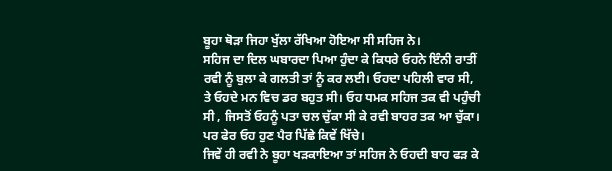ਬੂਹਾ ਥੋੜਾ ਜਿਹਾ ਖੁੱਲਾ ਰੱਖਿਆ ਹੋਇਆ ਸੀ ਸਹਿਜ ਨੇ।
ਸਹਿਜ ਦਾ ਦਿਲ ਘਬਾਰਦਾ ਪਿਆ ਹੁੰਦਾ ਕੇ ਕਿਧਰੇ ਓਹਨੇ ਇੰਨੀ ਰਾਤੀਂ ਰਵੀ ਨੂੰ ਬੁਲਾ ਕੇ ਗਲਤੀ ਤਾਂ ਨੂੰ ਕਰ ਲਈ। ਓਹਦਾ ਪਹਿਲੀ ਵਾਰ ਸੀ, ਤੇ ਓਹਦੇ ਮਨ ਵਿਚ ਡਰ ਬਹੁਤ ਸੀ। ਓਹ ਧਮਕ ਸਹਿਜ ਤਕ ਵੀ ਪਹੁੰਚੀ ਸੀ , ਜਿਸਤੋਂ ਓਹਨੂੰ ਪਤਾ ਚਲ ਚੁੱਕਾ ਸੀ ਕੇ ਰਵੀ ਬਾਹਰ ਤਕ ਆ ਚੁੱਕਾ।
ਪਰ ਫੇਰ ਓਹ ਹੁਣ ਪੈਰ ਪਿੱਛੇ ਕਿਵੇਂ ਖਿੱਚੇ।
ਜਿਵੇਂ ਹੀ ਰਵੀ ਨੇ ਬੂਹਾ ਖੜਕਾਇਆ ਤਾਂ ਸਹਿਜ ਨੇ ਓਹਦੀ ਬਾਹ ਫੜ ਕੇ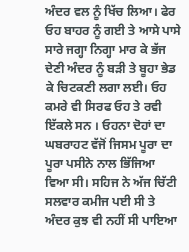ਅੰਦਰ ਵਲ ਨੂੰ ਖਿੱਚ ਲਿਆ। ਫੇਰ ਓਹ ਬਾਹਰ ਨੂੰ ਗਈ ਤੇ ਆਸੇ ਪਾਸੇ ਸਾਰੇ ਜਗ੍ਹਾ ਨਿਗ੍ਹਾ ਮਾਰ ਕੇ ਭੱਜ ਦੇਣੀ ਅੰਦਰ ਨੂੰ ਬੜੀ ਤੇ ਬੂਹਾ ਭੇਡ ਕੇ ਚਿਟਕਣੀ ਲਗਾ ਲਈ। ਓਹ ਕਮਰੇ ਵੀ ਸਿਰਫ ਓਹ ਤੇ ਰਵੀ ਇੱਕਲੇ ਸਨ । ਓਹਨਾ ਦੋਹਾਂ ਦਾ ਘਬਰਾਹਟ ਵੱਜੋਂ ਜਿਸਮ ਪੂਰਾ ਦਾ ਪੂਰਾ ਪਸੀਨੇ ਨਾਲ ਭਿੱਜਿਆ ਵਿਆ ਸੀ। ਸਹਿਜ ਨੇ ਅੱਜ ਚਿੱਟੀ ਸਲਵਾਰ ਕਮੀਜ ਪਈ ਸੀ ਤੇ ਅੰਦਰ ਕੁਝ ਵੀ ਨਹੀਂ ਸੀ ਪਾਇਆ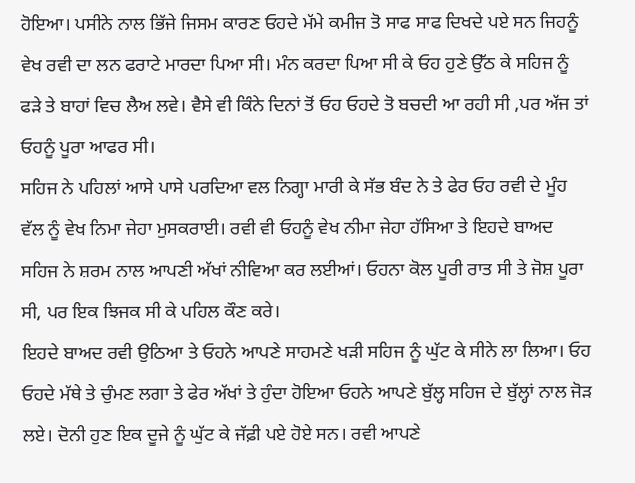ਹੋਇਆ। ਪਸੀਨੇ ਨਾਲ ਭਿੱਜੇ ਜਿਸਮ ਕਾਰਣ ਓਹਦੇ ਮੱਮੇ ਕਮੀਜ ਤੋ ਸਾਫ ਸਾਫ ਦਿਖਦੇ ਪਏ ਸਨ ਜਿਹਨੂੰ ਵੇਖ ਰਵੀ ਦਾ ਲਨ ਫਰਾਟੇ ਮਾਰਦਾ ਪਿਆ ਸੀ। ਮੰਨ ਕਰਦਾ ਪਿਆ ਸੀ ਕੇ ਓਹ ਹੁਣੇ ਉੱਠ ਕੇ ਸਹਿਜ ਨੂੰ ਫੜੇ ਤੇ ਬਾਹਾਂ ਵਿਚ ਲੈਅ ਲਵੇ। ਵੈਸੇ ਵੀ ਕਿੰਨੇ ਦਿਨਾਂ ਤੋਂ ਓਹ ਓਹਦੇ ਤੋ ਬਚਦੀ ਆ ਰਹੀ ਸੀ ,ਪਰ ਅੱਜ ਤਾਂ ਓਹਨੂੰ ਪੂਰਾ ਆਫਰ ਸੀ।
ਸਹਿਜ ਨੇ ਪਹਿਲਾਂ ਆਸੇ ਪਾਸੇ ਪਰਦਿਆ ਵਲ ਨਿਗ੍ਹਾ ਮਾਰੀ ਕੇ ਸੱਭ ਬੰਦ ਨੇ ਤੇ ਫੇਰ ਓਹ ਰਵੀ ਦੇ ਮੂੰਹ ਵੱਲ ਨੂੰ ਵੇਖ ਨਿਮਾ ਜੇਹਾ ਮੁਸਕਰਾਈ। ਰਵੀ ਵੀ ਓਹਨੂੰ ਵੇਖ ਨੀਮਾ ਜੇਹਾ ਹੱਸਿਆ ਤੇ ਇਹਦੇ ਬਾਅਦ ਸਹਿਜ ਨੇ ਸ਼ਰਮ ਨਾਲ ਆਪਣੀ ਅੱਖਾਂ ਨੀਵਿਆ ਕਰ ਲਈਆਂ। ਓਹਨਾ ਕੋਲ ਪੂਰੀ ਰਾਤ ਸੀ ਤੇ ਜੋਸ਼ ਪੂਰਾ ਸੀ, ਪਰ ਇਕ ਝਿਜਕ ਸੀ ਕੇ ਪਹਿਲ ਕੌਣ ਕਰੇ।
ਇਹਦੇ ਬਾਅਦ ਰਵੀ ਉਠਿਆ ਤੇ ਓਹਨੇ ਆਪਣੇ ਸਾਹਮਣੇ ਖੜੀ ਸਹਿਜ ਨੂੰ ਘੁੱਟ ਕੇ ਸੀਨੇ ਲਾ ਲਿਆ। ਓਹ ਓਹਦੇ ਮੱਥੇ ਤੇ ਚੁੰਮਣ ਲਗਾ ਤੇ ਫੇਰ ਅੱਖਾਂ ਤੇ ਹੁੰਦਾ ਹੋਇਆ ਓਹਨੇ ਆਪਣੇ ਬੁੱਲ੍ਹ ਸਹਿਜ ਦੇ ਬੁੱਲ੍ਹਾਂ ਨਾਲ ਜੋੜ ਲਏ। ਦੋਨੀ ਹੁਣ ਇਕ ਦੂਜੇ ਨੂੰ ਘੁੱਟ ਕੇ ਜੱਫ਼ੀ ਪਏ ਹੋਏ ਸਨ। ਰਵੀ ਆਪਣੇ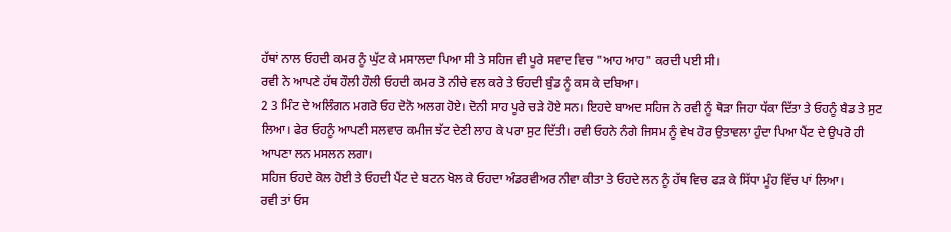ਹੱਥਾਂ ਨਾਲ ਓਹਦੀ ਕਮਰ ਨੂੰ ਘੁੱਟ ਕੇ ਮਸਾਲਦਾ ਪਿਆ ਸੀ ਤੇ ਸਹਿਜ ਵੀ ਪੂਰੇ ਸਵਾਦ ਵਿਚ "ਆਹ ਆਹ" ਕਰਦੀ ਪਈ ਸੀ।
ਰਵੀ ਨੇ ਆਪਣੇ ਹੱਥ ਹੌਲੀ ਹੌਲੀ ਓਹਦੀ ਕਮਰ ਤੋ ਨੀਚੇ ਵਲ ਕਰੇ ਤੇ ਓਹਦੀ ਬੁੰਡ ਨੂੰ ਕਸ ਕੇ ਦਬਿਆ।
2 3 ਮਿੰਟ ਦੇ ਅਲਿੰਗਨ ਮਗਰੋ ਓਹ ਦੋਨੋ ਅਲਗ ਹੋਏ। ਦੋਨੀ ਸਾਹ ਪੂਰੇ ਚੜੇ ਹੋਏ ਸਨ। ਇਹਦੇ ਬਾਅਦ ਸਹਿਜ ਨੇ ਰਵੀ ਨੂੰ ਥੋੜਾ ਜਿਹਾ ਧੱਕਾ ਦਿੱਤਾ ਤੇ ਓਹਨੂੰ ਬੈਡ ਤੇ ਸੁਟ ਲਿਆ। ਫੇਰ ਓਹਨੂੰ ਆਪਣੀ ਸਲਵਾਰ ਕਮੀਜ ਝੱਟ ਦੇਣੀ ਲਾਹ ਕੇ ਪਰਾ ਸੁਟ ਦਿੱਤੀ। ਰਵੀ ਓਹਨੇ ਨੰਗੇ ਜਿਸਮ ਨੂੰ ਵੇਖ ਹੋਰ ਉਤਾਵਲਾ ਹੁੰਦਾ ਪਿਆ ਪੈਂਟ ਦੇ ਉਪਰੋ ਹੀ ਆਪਣਾ ਲਨ ਮਸਲਨ ਲਗਾ।
ਸਹਿਜ ਓਹਦੇ ਕੋਲ ਹੋਈ ਤੇ ਓਹਦੀ ਪੈਂਟ ਦੇ ਬਟਨ ਖੋਲ ਕੇ ਓਹਦਾ ਅੰਡਰਵੀਅਰ ਨੀਵਾ ਕੀਤਾ ਤੇ ਓਹਦੇ ਲਨ ਨੂੰ ਹੱਥ ਵਿਚ ਫੜ ਕੇ ਸਿੱਧਾ ਮੂੰਹ ਵਿੱਚ ਪਾਂ ਲਿਆ।
ਰਵੀ ਤਾਂ ਓਸ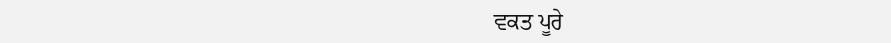ਵਕਤ ਪੂਰੇ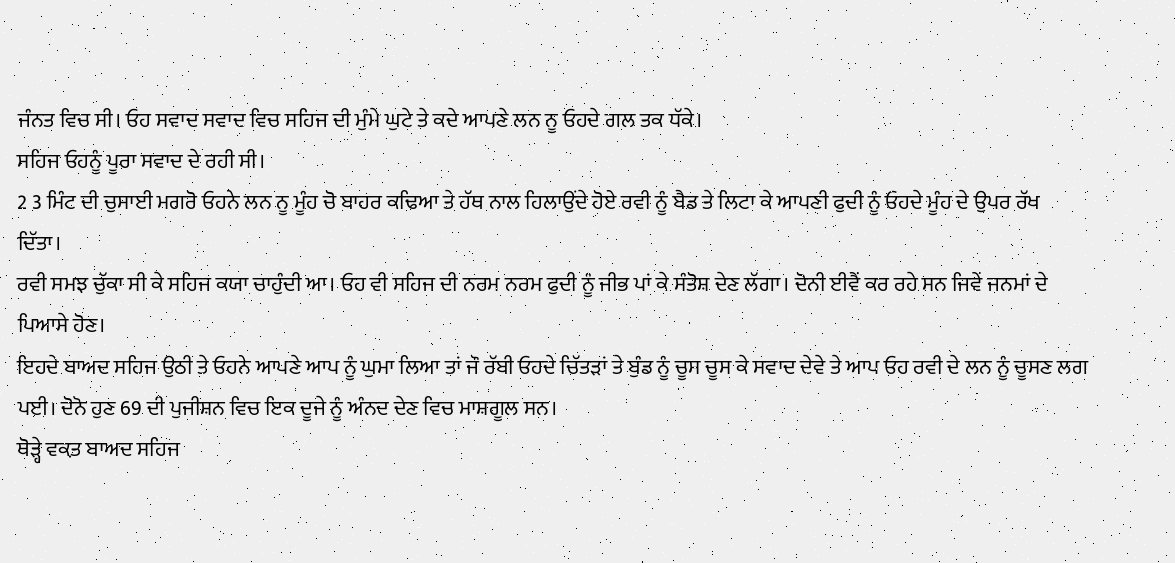ਜੰਨਤ ਵਿਚ ਸੀ। ਓਹ ਸਵਾਦ ਸਵਾਦ ਵਿਚ ਸਹਿਜ ਦੀ ਮੁੰਮੇ ਘੁਟੇ ਤੇ ਕਦੇ ਆਪਣੇ ਲਨ ਨੂ ਓਹਦੇ ਗਲ ਤਕ ਧੱਕੇ।
ਸਹਿਜ ਓਹਨੂੰ ਪੂਰਾ ਸਵਾਦ ਦੇ ਰਹੀ ਸੀ।
2 3 ਮਿੰਟ ਦੀ ਚੁਸਾਈ ਮਗਰੋ ਓਹਨੇ ਲਨ ਨੂ ਮੂੰਹ ਚੋ ਬਾਹਰ ਕਢਿਆ ਤੇ ਹੱਥ ਨਾਲ ਹਿਲਾਉਂਦੇ ਹੋਏ ਰਵੀ ਨੂੰ ਬੈਡ ਤੇ ਲਿਟਾ ਕੇ ਆਪਣੀ ਫੁਦੀ ਨੂੰ ਓਹਦੇ ਮੂੰਹ ਦੇ ਉਪਰ ਰੱਖ ਦਿੱਤਾ।
ਰਵੀ ਸਮਝ ਚੁੱਕਾ ਸੀ ਕੇ ਸਹਿਜ ਕਯਾ ਚਾਹੁੰਦੀ ਆ। ਓਹ ਵੀ ਸਹਿਜ ਦੀ ਨਰਮ ਨਰਮ ਫੁਦੀ ਨੂੰ ਜੀਭ ਪਾਂ ਕੇ ਸੰਤੋਸ਼ ਦੇਣ ਲੱਗਾ। ਦੋਨੀ ਈਵੈਂ ਕਰ ਰਹੇ ਸਨ ਜਿਵੇਂ ਜਨਮਾਂ ਦੇ ਪਿਆਸੇ ਹੋਣ।
ਇਹਦੇ ਬਾਅਦ ਸਹਿਜ ਉਠੀ ਤੇ ਓਹਨੇ ਆਪਣੇ ਆਪ ਨੂੰ ਘੁਮਾ ਲਿਆ ਤਾਂ ਜੌ ਰੱਬੀ ਓਹਦੇ ਚਿੱਤੜਾਂ ਤੇ ਬੁੰਡ ਨੂੰ ਚੂਸ ਚੂਸ ਕੇ ਸਵਾਦ ਦੇਵੇ ਤੇ ਆਪ ਓਹ ਰਵੀ ਦੇ ਲਨ ਨੂੰ ਚੂਸਣ ਲਗ ਪਈ। ਦੋਨੋ ਹੁਣ 69 ਦੀ ਪੁਜੀਸ਼ਨ ਵਿਚ ਇਕ ਦੂਜੇ ਨੂੰ ਅੰਨਦ ਦੇਣ ਵਿਚ ਮਾਸ਼ਗੂਲ ਸਨ।
ਥੋੜ੍ਹੇ ਵਕ਼ਤ ਬਾਅਦ ਸਹਿਜ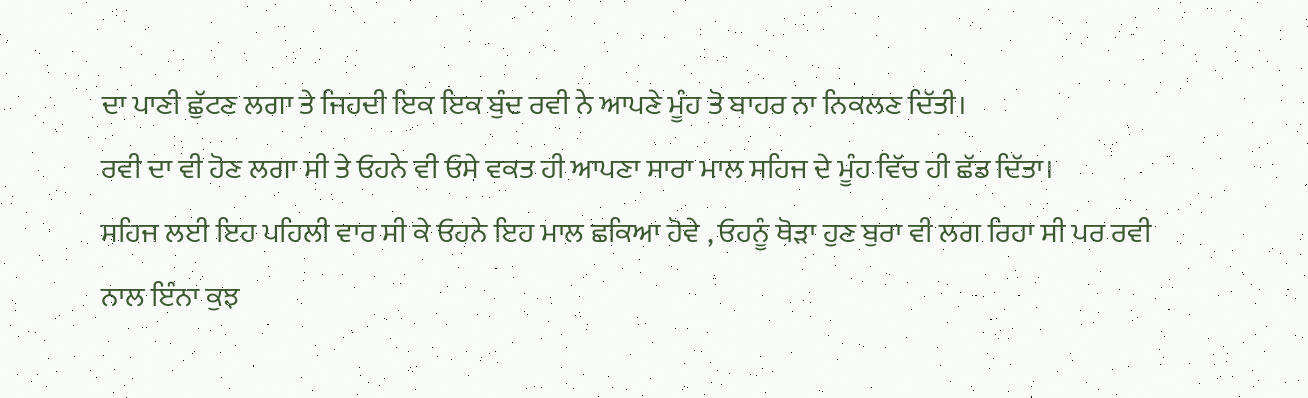ਦਾ ਪਾਣੀ ਛੁੱਟਣ ਲਗਾ ਤੇ ਜਿਹਦੀ ਇਕ ਇਕ ਬੁੰਦ ਰਵੀ ਨੇ ਆਪਣੇ ਮੂੰਹ ਤੋ ਬਾਹਰ ਨਾ ਨਿਕਲਣ ਦਿੱਤੀ।
ਰਵੀ ਦਾ ਵੀ ਹੋਣ ਲਗਾ ਸੀ ਤੇ ਓਹਨੇ ਵੀ ਓਸੇ ਵਕਤ ਹੀ ਆਪਣਾ ਸਾਰਾ ਮਾਲ ਸਹਿਜ ਦੇ ਮੂੰਹ ਵਿੱਚ ਹੀ ਛੱਡ ਦਿੱਤਾ।
ਸਹਿਜ ਲਈ ਇਹ ਪਹਿਲੀ ਵਾਰ ਸੀ ਕੇ ਓਹਨੇ ਇਹ ਮਾਲ ਛਕਿਆ ਹੋਵੇ , ਓਹਨੂੰ ਥੋੜਾ ਹੁਣ ਬੁਰਾ ਵੀ ਲਗ ਰਿਹਾ ਸੀ ਪਰ ਰਵੀ ਨਾਲ ਇੰਨਾ ਕੁਝ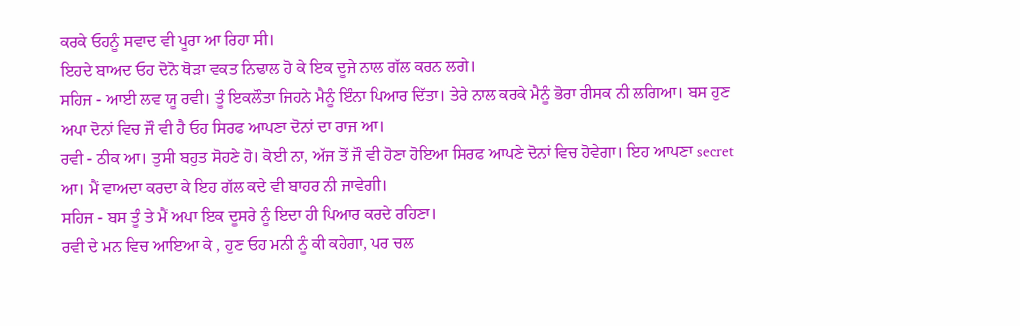ਕਰਕੇ ਓਹਨੂੰ ਸਵਾਦ ਵੀ ਪੂਰਾ ਆ ਰਿਹਾ ਸੀ।
ਇਹਦੇ ਬਾਅਦ ਓਹ ਦੋਨੋ ਥੋੜਾ ਵਕਤ ਨਿਢਾਲ ਹੋ ਕੇ ਇਕ ਦੂਜੇ ਨਾਲ ਗੱਲ ਕਰਨ ਲਗੇ।
ਸਹਿਜ - ਆਈ ਲਵ ਯੂ ਰਵੀ। ਤੂੰ ਇਕਲੌਤਾ ਜਿਹਨੇ ਮੈਨੂੰ ਇੰਨਾ ਪਿਆਰ ਦਿੱਤਾ। ਤੇਰੇ ਨਾਲ ਕਰਕੇ ਮੈਨੂੰ ਭੋਰਾ ਰੀਸਕ ਨੀ ਲਗਿਆ। ਬਸ ਹੁਣ ਅਪਾ ਦੋਨਾਂ ਵਿਚ ਜੌ ਵੀ ਹੈ ਓਹ ਸਿਰਫ ਆਪਣਾ ਦੋਨਾਂ ਦਾ ਰਾਜ ਆ।
ਰਵੀ - ਠੀਕ ਆ। ਤੁਸੀ ਬਹੁਤ ਸੋਹਣੇ ਹੋ। ਕੋਈ ਨਾ, ਅੱਜ ਤੋਂ ਜੌ ਵੀ ਹੋਣਾ ਹੋਇਆ ਸਿਰਫ ਆਪਣੇ ਦੋਨਾਂ ਵਿਚ ਹੋਵੇਗਾ। ਇਹ ਆਪਣਾ secret ਆ। ਮੈਂ ਵਾਅਦਾ ਕਰਦਾ ਕੇ ਇਹ ਗੱਲ ਕਦੇ ਵੀ ਬਾਹਰ ਨੀ ਜਾਵੇਗੀ।
ਸਹਿਜ - ਬਸ ਤੂੰ ਤੇ ਮੈਂ ਅਪਾ ਇਕ ਦੂਸਰੇ ਨੂੰ ਇਦਾ ਹੀ ਪਿਆਰ ਕਰਦੇ ਰਹਿਣਾ।
ਰਵੀ ਦੇ ਮਨ ਵਿਚ ਆਇਆ ਕੇ , ਹੁਣ ਓਹ ਮਨੀ ਨੂੰ ਕੀ ਕਹੇਗਾ, ਪਰ ਚਲ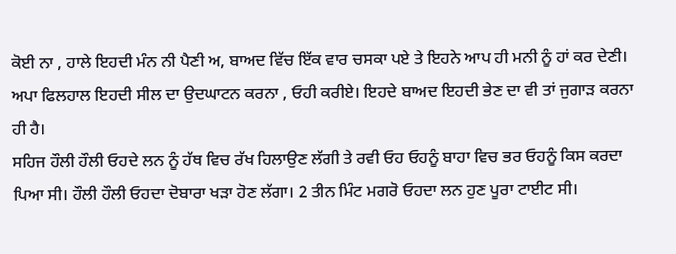ਕੋਈ ਨਾ , ਹਾਲੇ ਇਹਦੀ ਮੰਨ ਨੀ ਪੈਣੀ ਅ, ਬਾਅਦ ਵਿੱਚ ਇੱਕ ਵਾਰ ਚਸਕਾ ਪਏ ਤੇ ਇਹਨੇ ਆਪ ਹੀ ਮਨੀ ਨੂੰ ਹਾਂ ਕਰ ਦੇਣੀ। ਅਪਾ ਫਿਲਹਾਲ ਇਹਦੀ ਸੀਲ ਦਾ ਉਦਘਾਟਨ ਕਰਨਾ , ਓਹੀ ਕਰੀਏ। ਇਹਦੇ ਬਾਅਦ ਇਹਦੀ ਭੇਣ ਦਾ ਵੀ ਤਾਂ ਜੁਗਾੜ ਕਰਨਾ ਹੀ ਹੈ।
ਸਹਿਜ ਹੌਲੀ ਹੌਲੀ ਓਹਦੇ ਲਨ ਨੂੰ ਹੱਥ ਵਿਚ ਰੱਖ ਹਿਲਾਉਣ ਲੱਗੀ ਤੇ ਰਵੀ ਓਹ ਓਹਨੂੰ ਬਾਹਾ ਵਿਚ ਭਰ ਓਹਨੂੰ ਕਿਸ ਕਰਦਾ ਪਿਆ ਸੀ। ਹੌਲੀ ਹੌਲੀ ਓਹਦਾ ਦੋਬਾਰਾ ਖੜਾ ਹੋਣ ਲੱਗਾ। 2 ਤੀਨ ਮਿੰਟ ਮਗਰੋ ਓਹਦਾ ਲਨ ਹੁਣ ਪੂਰਾ ਟਾਈਟ ਸੀ।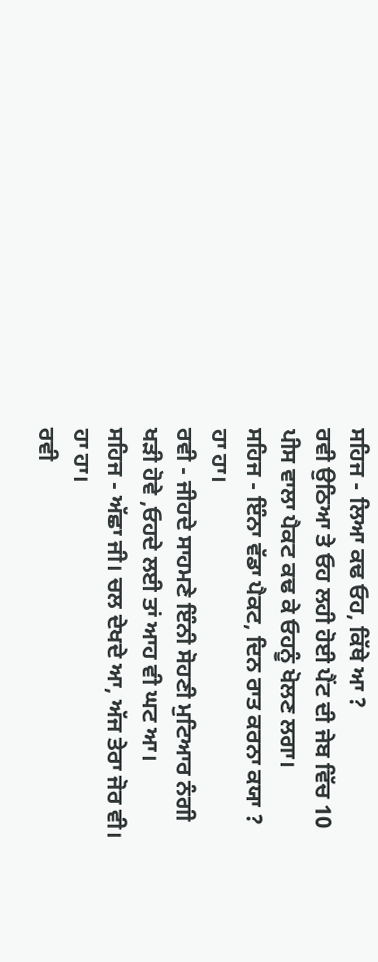ਸਹਿਜ - ਲਿਆ ਕਢ ਓਹ, ਕਿੱਥੇ ਆ ?
ਰਵੀ ਉਠਿਆ ਤੇ ਓਹ ਲਹੀ ਹੋਈ ਪੈਂਟ ਦੀ ਜੇਬ ਵਿੱਚ 10 ਪੀਸ ਵਾਲਾ ਪੈਕਟ ਕਢ ਕੇ ਓਹਨੂੰ ਖੋਲਣ ਲਗਾ।
ਸਹਿਜ - ਇੰਨਾ ਵੱਡਾ ਪੈਕਟ, ਦਿਨ ਰਾਤ ਕਰਨਾ ਕਯਾ ? ਹਾ ਹਾ।
ਰਵੀ - ਜੀਹਦੇ ਸਾਹਮਣੇ ਇੰਨੀ ਸੋਹਣੀ ਮੁਟਿਆਰ ਨੰਗੀ ਖੜੀ ਹੋਵੇ ,ਓਹਦੇ ਲਈ ਤਾਂ ਆਹ ਵੀ ਘਟ ਆ।
ਸਹਿਜ - ਅੱਛਾ ਜੀ। ਚਲ ਦੇਖਦੇ ਆ, ਅੱਜ ਤੇਰਾ ਜੋਰ ਵੀ। ਹਾ ਹਾ।
ਰਵੀ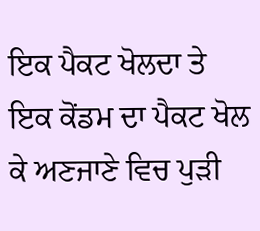ਇਕ ਪੈਕਟ ਖੋਲਦਾ ਤੇ ਇਕ ਕੋਂਡਮ ਦਾ ਪੈਕਟ ਖੋਲ ਕੇ ਅਣਜਾਣੇ ਵਿਚ ਪੁੜੀ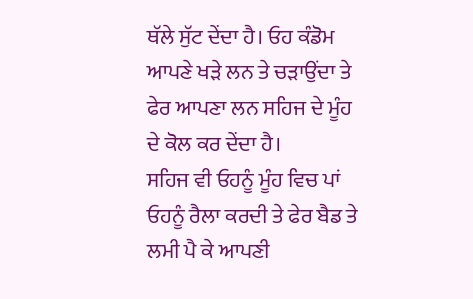ਥੱਲੇ ਸੁੱਟ ਦੇਂਦਾ ਹੈ। ਓਹ ਕੰਡੋਮ ਆਪਣੇ ਖੜੇ ਲਨ ਤੇ ਚੜਾਉਂਦਾ ਤੇ ਫੇਰ ਆਪਣਾ ਲਨ ਸਹਿਜ ਦੇ ਮੂੰਹ ਦੇ ਕੋਲ ਕਰ ਦੇਂਦਾ ਹੈ।
ਸਹਿਜ ਵੀ ਓਹਨੂੰ ਮੂੰਹ ਵਿਚ ਪਾਂ ਓਹਨੂੰ ਰੈਲਾ ਕਰਦੀ ਤੇ ਫੇਰ ਬੈਡ ਤੇ ਲਮੀ ਪੈ ਕੇ ਆਪਣੀ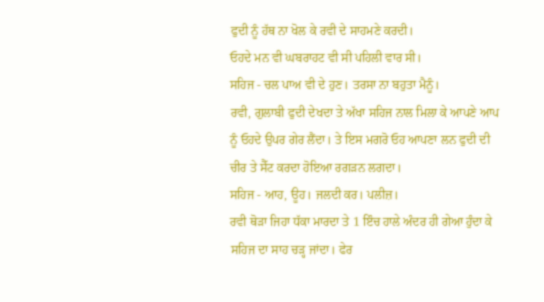ਫੁਦੀ ਨੂੰ ਹੱਥ ਨਾ ਖੋਲ ਕੇ ਰਵੀ ਦੇ ਸਾਹਮਣੇ ਕਰਦੀ।
ਓਹਦੇ ਮਨ ਵੀ ਘਬਰਾਹਟ ਵੀ ਸੀ ਪਹਿਲੀ ਵਾਰ ਸੀ।
ਸਹਿਜ - ਚਲ ਪਾਅ ਵੀ ਦੇ ਹੁਣ। ਤਰਸਾ ਨਾ ਬਹੁਤਾ ਮੈਨੂੰ।
ਰਵੀ, ਗੁਲਾਬੀ ਫੁਦੀ ਦੇਖਦਾ ਤੇ ਅੱਖਾ ਸਹਿਜ ਨਾਲ ਮਿਲਾ ਕੇ ਆਪਣੇ ਆਪ ਨੂੰ ਓਹਦੇ ਉਪਰ ਗੇਰ ਲੈਂਦਾ। ਤੇ ਇਸ ਮਗਰੋ ਓਹ ਆਪਣਾ ਲਨ ਫੁਦੀ ਦੀ ਚੀਰ ਤੇ ਸੈੱਟ ਕਰਦਾ ਹੋਇਆ ਰਗੜਨ ਲਗਦਾ।
ਸਹਿਜ - ਆਹ, ਊਹ। ਜਲਦੀ ਕਰ। ਪਲੀਜ਼।
ਰਵੀ ਥੋੜਾ ਜਿਹਾ ਧੱਕਾ ਮਾਰਦਾ ਤੇ 1 ਇੰਚ ਹਾਲੇ ਅੰਦਰ ਹੀ ਗੇਆ ਹੁੰਦਾ ਕੇ ਸਹਿਜ ਦਾ ਸਾਹ ਚੜ੍ਹ ਜਾਂਦਾ। ਫੇਰ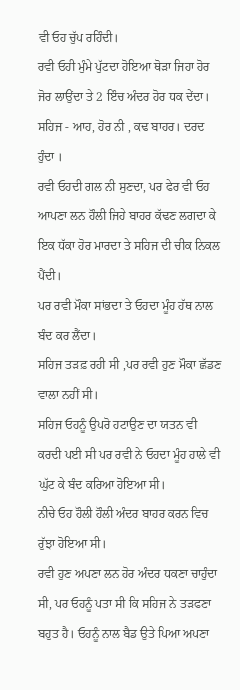ਵੀ ਓਹ ਚੁੱਪ ਰਹਿੰਦੀ।
ਰਵੀ ਓਹੀ ਮੁੰਮੇ ਪੁੱਟਦਾ ਹੋਇਆ ਥੋੜਾ ਜਿਹਾ ਹੋਰ ਜੋਰ ਲਾਉਂਦਾ ਤੇ 2 ਇੰਚ ਅੰਦਰ ਹੋਰ ਧਕ ਦੇਂਦਾ।
ਸਹਿਜ - ਆਹ, ਹੋਰ ਨੀ , ਕਢ ਬਾਹਰ। ਦਰਦ ਹੁੰਦਾ ।
ਰਵੀ ਓਹਦੀ ਗਲ ਨੀ ਸੁਣਦਾ, ਪਰ ਫੇਰ ਵੀ ਓਹ ਆਪਣਾ ਲਨ ਹੌਲੀ ਜਿਹੇ ਬਾਹਰ ਕੱਢਣ ਲਗਦਾ ਕੇ ਇਕ ਧੱਕਾ ਹੋਰ ਮਾਰਦਾ ਤੇ ਸਹਿਜ ਦੀ ਚੀਕ ਨਿਕਲ ਪੈਂਦੀ।
ਪਰ ਰਵੀ ਮੌਕਾ ਸਾਂਭਦਾ ਤੇ ਓਹਦਾ ਮੂੰਹ ਹੱਥ ਨਾਲ ਬੰਦ ਕਰ ਲੈਂਦਾ।
ਸਹਿਜ ਤੜਫ਼ ਰਹੀ ਸੀ ,ਪਰ ਰਵੀ ਹੁਣ ਮੌਕਾ ਛੱਡਣ ਵਾਲਾ ਨਹੀਂ ਸੀ।
ਸਹਿਜ ਓਹਨੂੰ ਉਪਰੋ ਹਟਾਉਣ ਦਾ ਯਤਨ ਵੀ ਕਰਦੀ ਪਈ ਸੀ ਪਰ ਰਵੀ ਨੇ ਓਹਦਾ ਮੂੰਹ ਹਾਲੇ ਵੀ ਘੁੱਟ ਕੇ ਬੰਦ ਕਰਿਆ ਹੋਇਆ ਸੀ।
ਨੀਚੇ ਓਹ ਹੌਲੀ ਹੌਲੀ ਅੰਦਰ ਬਾਹਰ ਕਰਨ ਵਿਚ ਰੁੱਝਾ ਹੋਇਆ ਸੀ।
ਰਵੀ ਹੁਣ ਅਪਣਾ ਲਨ ਹੋਰ ਅੰਦਰ ਧਕਣਾ ਚਾਹੁੰਦਾ ਸੀ, ਪਰ ਓਹਨੂੰ ਪਤਾ ਸੀ ਕਿ ਸਹਿਜ ਨੇ ਤੜਫਣਾ ਬਹੁਤ ਹੈ। ਓਹਨੂੰ ਨਾਲ ਬੈਡ ਉਤੇ ਪਿਆ ਅਪਣਾ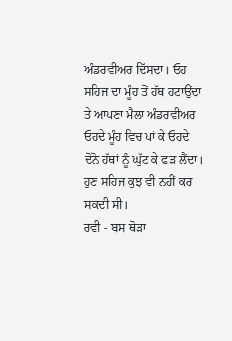ਅੰਡਰਵੀਅਰ ਦਿੱਸਦਾ। ਓਹ ਸਹਿਜ ਦਾ ਮੂੰਹ ਤੋਂ ਹੱਥ ਹਟਾਉਂਦਾ ਤੇ ਆਪਣਾ ਮੈਲਾ ਅੰਡਰਵੀਅਰ ਓਹਦੇ ਮੂੰਹ ਵਿਚ ਪਾਂ ਕੇ ਓਹਦੇ ਦੋਨੋ ਹੱਥਾਂ ਨੂੰ ਘੁੱਟ ਕੇ ਫੜ ਲੈਂਦਾ।
ਹੁਣ ਸਹਿਜ ਕੁਝ ਵੀ ਨਹੀਂ ਕਰ ਸਕਦੀ ਸੀ।
ਰਵੀ - ਬਸ ਥੋੜਾ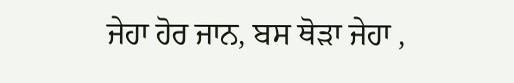ਜੇਹਾ ਹੋਰ ਜਾਨ, ਬਸ ਥੋੜਾ ਜੇਹਾ ,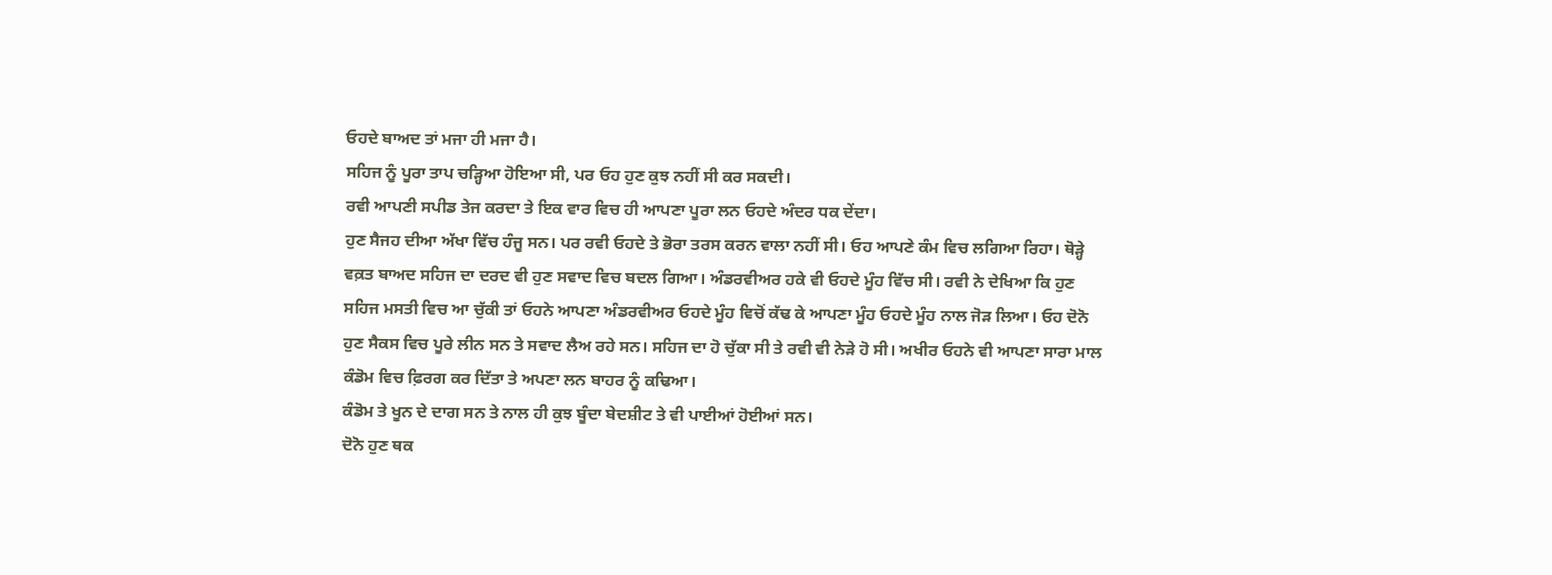ਓਹਦੇ ਬਾਅਦ ਤਾਂ ਮਜਾ ਹੀ ਮਜਾ ਹੈ।
ਸਹਿਜ ਨੂੰ ਪੂਰਾ ਤਾਪ ਚੜ੍ਹਿਆ ਹੋਇਆ ਸੀ, ਪਰ ਓਹ ਹੁਣ ਕੁਝ ਨਹੀਂ ਸੀ ਕਰ ਸਕਦੀ।
ਰਵੀ ਆਪਣੀ ਸਪੀਡ ਤੇਜ ਕਰਦਾ ਤੇ ਇਕ ਵਾਰ ਵਿਚ ਹੀ ਆਪਣਾ ਪੂਰਾ ਲਨ ਓਹਦੇ ਅੰਦਰ ਧਕ ਦੇਂਦਾ।
ਹੁਣ ਸੈਜਹ ਦੀਆ ਅੱਖਾ ਵਿੱਚ ਹੰਜੂ ਸਨ। ਪਰ ਰਵੀ ਓਹਦੇ ਤੇ ਭੋਰਾ ਤਰਸ ਕਰਨ ਵਾਲਾ ਨਹੀਂ ਸੀ। ਓਹ ਆਪਣੇ ਕੰਮ ਵਿਚ ਲਗਿਆ ਰਿਹਾ। ਥੋੜ੍ਹੇ ਵਕ਼ਤ ਬਾਅਦ ਸਹਿਜ ਦਾ ਦਰਦ ਵੀ ਹੁਣ ਸਵਾਦ ਵਿਚ ਬਦਲ ਗਿਆ। ਅੰਡਰਵੀਅਰ ਹਕੇ ਵੀ ਓਹਦੇ ਮੂੰਹ ਵਿੱਚ ਸੀ। ਰਵੀ ਨੇ ਦੇਖਿਆ ਕਿ ਹੁਣ ਸਹਿਜ ਮਸਤੀ ਵਿਚ ਆ ਚੁੱਕੀ ਤਾਂ ਓਹਨੇ ਆਪਣਾ ਅੰਡਰਵੀਅਰ ਓਹਦੇ ਮੂੰਹ ਵਿਚੋਂ ਕੱਢ ਕੇ ਆਪਣਾ ਮੂੰਹ ਓਹਦੇ ਮੂੰਹ ਨਾਲ ਜੋੜ ਲਿਆ। ਓਹ ਦੋਨੋ ਹੁਣ ਸੈਕਸ ਵਿਚ ਪੂਰੇ ਲੀਨ ਸਨ ਤੇ ਸਵਾਦ ਲੈਅ ਰਹੇ ਸਨ। ਸਹਿਜ ਦਾ ਹੋ ਚੁੱਕਾ ਸੀ ਤੇ ਰਵੀ ਵੀ ਨੇੜੇ ਹੋ ਸੀ। ਅਖੀਰ ਓਹਨੇ ਵੀ ਆਪਣਾ ਸਾਰਾ ਮਾਲ ਕੰਡੋਮ ਵਿਚ ਫ਼ਿਰਗ ਕਰ ਦਿੱਤਾ ਤੇ ਅਪਣਾ ਲਨ ਬਾਹਰ ਨੂੰ ਕਢਿਆ।
ਕੰਡੋਮ ਤੇ ਖੂਨ ਦੇ ਦਾਗ ਸਨ ਤੇ ਨਾਲ ਹੀ ਕੁਝ ਬੂੰਦਾ ਬੇਦਸ਼ੀਟ ਤੇ ਵੀ ਪਾਈਆਂ ਹੋਈਆਂ ਸਨ।
ਦੋਨੋ ਹੁਣ ਥਕ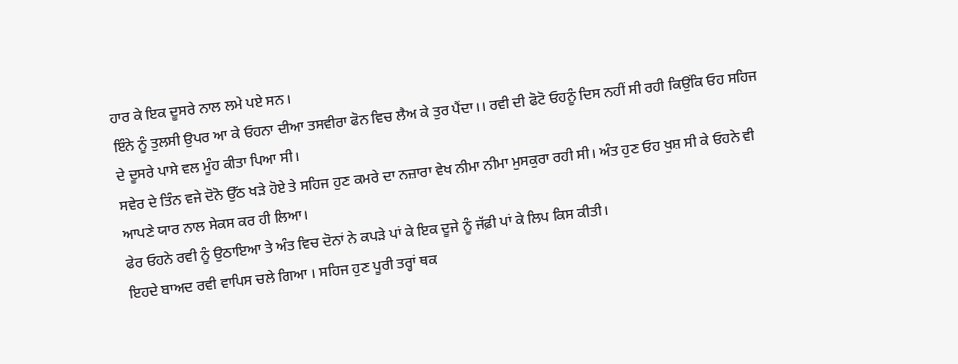ਹਾਰ ਕੇ ਇਕ ਦੂਸਰੇ ਨਾਲ ਲਮੇ ਪਏ ਸਨ।
ਇੰਨੇ ਨੂੰ ਤੁਲਸੀ ਉਪਰ ਆ ਕੇ ਓਹਨਾ ਦੀਆ ਤਸਵੀਰਾ ਫੋਨ ਵਿਚ ਲੈਅ ਕੇ ਤੁਰ ਪੈਂਦਾ।। ਰਵੀ ਦੀ ਫੋਟੋ ਓਹਨੂੰ ਦਿਸ ਨਹੀਂ ਸੀ ਰਹੀ ਕਿਉਂਕਿ ਓਹ ਸਹਿਜ ਦੇ ਦੂਸਰੇ ਪਾਸੇ ਵਲ ਮੂੰਹ ਕੀਤਾ ਪਿਆ ਸੀ।
ਸਵੇਰ ਦੇ ਤਿੰਨ ਵਜੇ ਦੋਨੋ ਉੱਠ ਖੜੇ ਹੋਏ ਤੇ ਸਹਿਜ ਹੁਣ ਕਮਰੇ ਦਾ ਨਜ਼ਾਰਾ ਵੇਖ ਨੀਮਾ ਨੀਮਾ ਮੁਸਕੁਰਾ ਰਹੀ ਸੀ। ਅੰਤ ਹੁਣ ਓਹ ਖੁਸ਼ ਸੀ ਕੇ ਓਹਨੇ ਵੀ ਆਪਣੇ ਯਾਰ ਨਾਲ ਸੇਕਸ ਕਰ ਹੀ ਲਿਆ।
ਫੇਰ ਓਹਨੇ ਰਵੀ ਨੂੰ ਉਠਾਇਆ ਤੇ ਅੰਤ ਵਿਚ ਦੋਨਾਂ ਨੇ ਕਪੜੇ ਪਾਂ ਕੇ ਇਕ ਦੂਜੇ ਨੂੰ ਜੱਫ਼ੀ ਪਾਂ ਕੇ ਲਿਪ ਕਿਸ ਕੀਤੀ।
ਇਹਦੇ ਬਾਅਦ ਰਵੀ ਵਾਪਿਸ ਚਲੇ ਗਿਆ । ਸਹਿਜ ਹੁਣ ਪੂਰੀ ਤਰ੍ਹਾਂ ਥਕ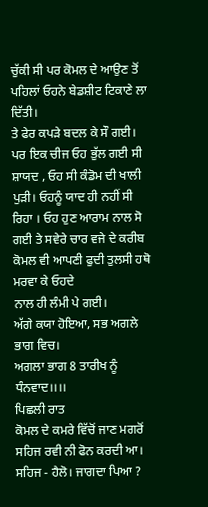ਚੁੱਕੀ ਸੀ ਪਰ ਕੋਮਲ ਦੇ ਆਉਣ ਤੋਂ ਪਹਿਲਾਂ ਓਹਨੇ ਬੇਡਸ਼ੀਟ ਟਿਕਾਣੇ ਲਾ ਦਿੱਤੀ।
ਤੇ ਫੇਰ ਕਪੜੇ ਬਦਲ ਕੇ ਸੌ ਗਈ।
ਪਰ ਇਕ ਚੀਜ ਓਹ ਭੁੱਲ ਗਈ ਸੀ ਸ਼ਾਯਦ , ਓਹ ਸੀ ਕੰਡੋਮ ਦੀ ਖਾਲੀ ਪੁੜੀ। ਓਹਨੂੰ ਯਾਦ ਹੀ ਨਹੀਂ ਸੀ ਰਿਹਾ । ਓਹ ਹੁਣ ਆਰਾਮ ਨਾਲ ਸੋ ਗਈ ਤੇ ਸਵੇਰੇ ਚਾਰ ਵਜੇ ਦੇ ਕਰੀਬ ਕੋਮਲ ਵੀ ਆਪਣੀ ਫੁਦੀ ਤੁਲਸੀ ਹਥੋ ਮਰਵਾ ਕੇ ਓਹਦੇ
ਨਾਲ ਹੀ ਲੰਮੀ ਪੇ ਗਈ।
ਅੱਗੇ ਕਯਾ ਹੋਇਆ, ਸਭ ਅਗਲੇ ਭਾਗ ਵਿਚ।
ਅਗਲਾ ਭਾਗ 8 ਤਾਰੀਖ ਨੂੰ
ਧੰਨਵਾਦ।।।।
ਪਿਛਲੀ ਰਾਤ
ਕੋਮਲ ਦੇ ਕਮਰੇ ਵਿੱਚੋਂ ਜਾਣ ਮਗਰੋਂ
ਸਹਿਜ ਰਵੀ ਨੀ ਫੋਨ ਕਰਦੀ ਆ।
ਸਹਿਜ - ਹੈਲੋ। ਜਾਗਦਾ ਪਿਆ ?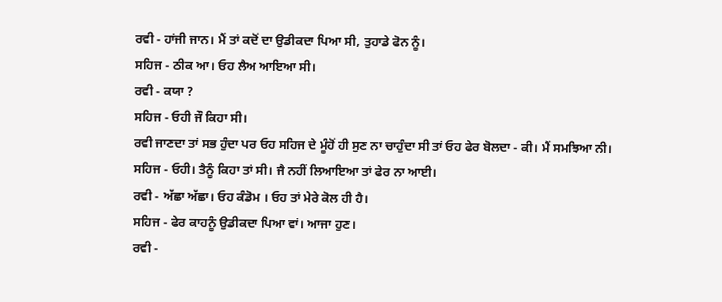ਰਵੀ - ਹਾਂਜੀ ਜਾਨ। ਮੈਂ ਤਾਂ ਕਦੋਂ ਦਾ ਉਡੀਕਦਾ ਪਿਆ ਸੀ, ਤੁਹਾਡੇ ਫੋਨ ਨੂੰ।
ਸਹਿਜ - ਠੀਕ ਆ। ਓਹ ਲੈਅ ਆਇਆ ਸੀ।
ਰਵੀ - ਕਯਾ ?
ਸਹਿਜ - ਓਹੀ ਜੌ ਕਿਹਾ ਸੀ।
ਰਵੀ ਜਾਣਦਾ ਤਾਂ ਸਭ ਹੁੰਦਾ ਪਰ ਓਹ ਸਹਿਜ ਦੇ ਮੂੰਹੋਂ ਹੀ ਸੁਣ ਨਾ ਚਾਹੁੰਦਾ ਸੀ ਤਾਂ ਓਹ ਫੇਰ ਬੋਲਦਾ - ਕੀ। ਮੈਂ ਸਮਝਿਆ ਨੀ।
ਸਹਿਜ - ਓਹੀ। ਤੈਨੂੰ ਕਿਹਾ ਤਾਂ ਸੀ। ਜੈ ਨਹੀਂ ਲਿਆਇਆ ਤਾਂ ਫੇਰ ਨਾ ਆਈ।
ਰਵੀ - ਅੱਛਾ ਅੱਛਾ। ਓਹ ਕੰਡੋਮ । ਓਹ ਤਾਂ ਮੇਰੇ ਕੋਲ ਹੀ ਹੈ।
ਸਹਿਜ - ਫੇਰ ਕਾਹਨੂੰ ਉਡੀਕਦਾ ਪਿਆ ਵਾਂ। ਆਜਾ ਹੁਣ।
ਰਵੀ -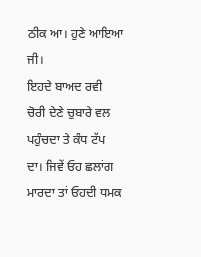ਠੀਕ ਆ। ਹੁਣੇ ਆਇਆ ਜੀ।
ਇਹਦੇ ਬਾਅਦ ਰਵੀ ਚੋਰੀ ਦੇਣੇ ਚੁਬਾਰੇ ਵਲ ਪਹੁੰਚਦਾ ਤੇ ਕੰਧ ਟੱਪ ਦਾ। ਜਿਵੇਂ ਓਹ ਛਲਾਂਗ ਮਾਰਦਾ ਤਾਂ ਓਹਦੀ ਧਮਕ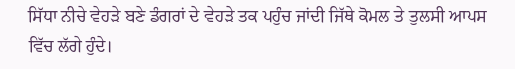ਸਿੱਧਾ ਨੀਚੇ ਵੇਹੜੇ ਬਣੇ ਡੰਗਰਾਂ ਦੇ ਵੇਹੜੇ ਤਕ ਪਹੁੰਚ ਜਾਂਦੀ ਜਿੱਥੇ ਕੋਮਲ ਤੇ ਤੁਲਸੀ ਆਪਸ ਵਿੱਚ ਲੱਗੇ ਹੁੰਦੇ।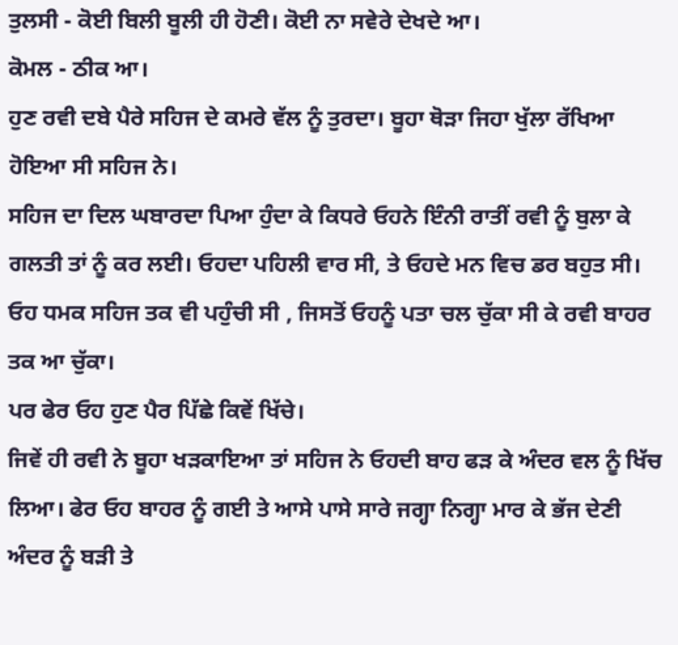ਤੁਲਸੀ - ਕੋਈ ਬਿਲੀ ਬੂਲੀ ਹੀ ਹੋਣੀ। ਕੋਈ ਨਾ ਸਵੇਰੇ ਦੇਖਦੇ ਆ।
ਕੋਮਲ - ਠੀਕ ਆ।
ਹੁਣ ਰਵੀ ਦਬੇ ਪੈਰੇ ਸਹਿਜ ਦੇ ਕਮਰੇ ਵੱਲ ਨੂੰ ਤੁਰਦਾ। ਬੂਹਾ ਥੋੜਾ ਜਿਹਾ ਖੁੱਲਾ ਰੱਖਿਆ ਹੋਇਆ ਸੀ ਸਹਿਜ ਨੇ।
ਸਹਿਜ ਦਾ ਦਿਲ ਘਬਾਰਦਾ ਪਿਆ ਹੁੰਦਾ ਕੇ ਕਿਧਰੇ ਓਹਨੇ ਇੰਨੀ ਰਾਤੀਂ ਰਵੀ ਨੂੰ ਬੁਲਾ ਕੇ ਗਲਤੀ ਤਾਂ ਨੂੰ ਕਰ ਲਈ। ਓਹਦਾ ਪਹਿਲੀ ਵਾਰ ਸੀ, ਤੇ ਓਹਦੇ ਮਨ ਵਿਚ ਡਰ ਬਹੁਤ ਸੀ। ਓਹ ਧਮਕ ਸਹਿਜ ਤਕ ਵੀ ਪਹੁੰਚੀ ਸੀ , ਜਿਸਤੋਂ ਓਹਨੂੰ ਪਤਾ ਚਲ ਚੁੱਕਾ ਸੀ ਕੇ ਰਵੀ ਬਾਹਰ ਤਕ ਆ ਚੁੱਕਾ।
ਪਰ ਫੇਰ ਓਹ ਹੁਣ ਪੈਰ ਪਿੱਛੇ ਕਿਵੇਂ ਖਿੱਚੇ।
ਜਿਵੇਂ ਹੀ ਰਵੀ ਨੇ ਬੂਹਾ ਖੜਕਾਇਆ ਤਾਂ ਸਹਿਜ ਨੇ ਓਹਦੀ ਬਾਹ ਫੜ ਕੇ ਅੰਦਰ ਵਲ ਨੂੰ ਖਿੱਚ ਲਿਆ। ਫੇਰ ਓਹ ਬਾਹਰ ਨੂੰ ਗਈ ਤੇ ਆਸੇ ਪਾਸੇ ਸਾਰੇ ਜਗ੍ਹਾ ਨਿਗ੍ਹਾ ਮਾਰ ਕੇ ਭੱਜ ਦੇਣੀ ਅੰਦਰ ਨੂੰ ਬੜੀ ਤੇ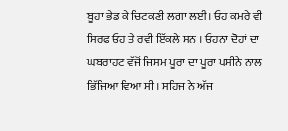ਬੂਹਾ ਭੇਡ ਕੇ ਚਿਟਕਣੀ ਲਗਾ ਲਈ। ਓਹ ਕਮਰੇ ਵੀ ਸਿਰਫ ਓਹ ਤੇ ਰਵੀ ਇੱਕਲੇ ਸਨ । ਓਹਨਾ ਦੋਹਾਂ ਦਾ ਘਬਰਾਹਟ ਵੱਜੋਂ ਜਿਸਮ ਪੂਰਾ ਦਾ ਪੂਰਾ ਪਸੀਨੇ ਨਾਲ ਭਿੱਜਿਆ ਵਿਆ ਸੀ। ਸਹਿਜ ਨੇ ਅੱਜ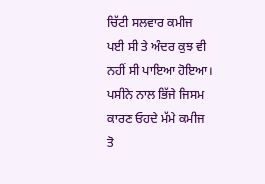ਚਿੱਟੀ ਸਲਵਾਰ ਕਮੀਜ ਪਈ ਸੀ ਤੇ ਅੰਦਰ ਕੁਝ ਵੀ ਨਹੀਂ ਸੀ ਪਾਇਆ ਹੋਇਆ। ਪਸੀਨੇ ਨਾਲ ਭਿੱਜੇ ਜਿਸਮ ਕਾਰਣ ਓਹਦੇ ਮੱਮੇ ਕਮੀਜ ਤੋ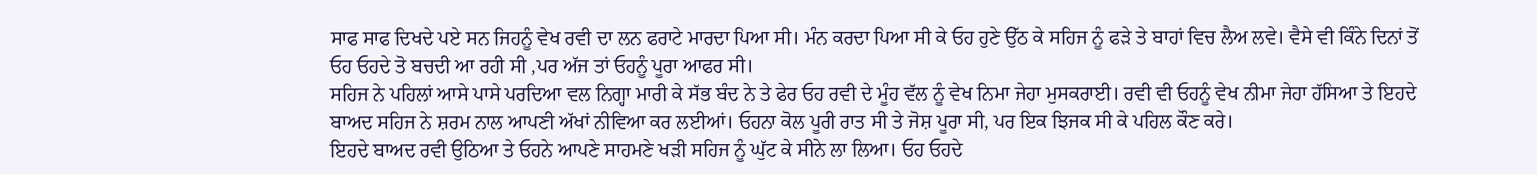ਸਾਫ ਸਾਫ ਦਿਖਦੇ ਪਏ ਸਨ ਜਿਹਨੂੰ ਵੇਖ ਰਵੀ ਦਾ ਲਨ ਫਰਾਟੇ ਮਾਰਦਾ ਪਿਆ ਸੀ। ਮੰਨ ਕਰਦਾ ਪਿਆ ਸੀ ਕੇ ਓਹ ਹੁਣੇ ਉੱਠ ਕੇ ਸਹਿਜ ਨੂੰ ਫੜੇ ਤੇ ਬਾਹਾਂ ਵਿਚ ਲੈਅ ਲਵੇ। ਵੈਸੇ ਵੀ ਕਿੰਨੇ ਦਿਨਾਂ ਤੋਂ ਓਹ ਓਹਦੇ ਤੋ ਬਚਦੀ ਆ ਰਹੀ ਸੀ ,ਪਰ ਅੱਜ ਤਾਂ ਓਹਨੂੰ ਪੂਰਾ ਆਫਰ ਸੀ।
ਸਹਿਜ ਨੇ ਪਹਿਲਾਂ ਆਸੇ ਪਾਸੇ ਪਰਦਿਆ ਵਲ ਨਿਗ੍ਹਾ ਮਾਰੀ ਕੇ ਸੱਭ ਬੰਦ ਨੇ ਤੇ ਫੇਰ ਓਹ ਰਵੀ ਦੇ ਮੂੰਹ ਵੱਲ ਨੂੰ ਵੇਖ ਨਿਮਾ ਜੇਹਾ ਮੁਸਕਰਾਈ। ਰਵੀ ਵੀ ਓਹਨੂੰ ਵੇਖ ਨੀਮਾ ਜੇਹਾ ਹੱਸਿਆ ਤੇ ਇਹਦੇ ਬਾਅਦ ਸਹਿਜ ਨੇ ਸ਼ਰਮ ਨਾਲ ਆਪਣੀ ਅੱਖਾਂ ਨੀਵਿਆ ਕਰ ਲਈਆਂ। ਓਹਨਾ ਕੋਲ ਪੂਰੀ ਰਾਤ ਸੀ ਤੇ ਜੋਸ਼ ਪੂਰਾ ਸੀ, ਪਰ ਇਕ ਝਿਜਕ ਸੀ ਕੇ ਪਹਿਲ ਕੌਣ ਕਰੇ।
ਇਹਦੇ ਬਾਅਦ ਰਵੀ ਉਠਿਆ ਤੇ ਓਹਨੇ ਆਪਣੇ ਸਾਹਮਣੇ ਖੜੀ ਸਹਿਜ ਨੂੰ ਘੁੱਟ ਕੇ ਸੀਨੇ ਲਾ ਲਿਆ। ਓਹ ਓਹਦੇ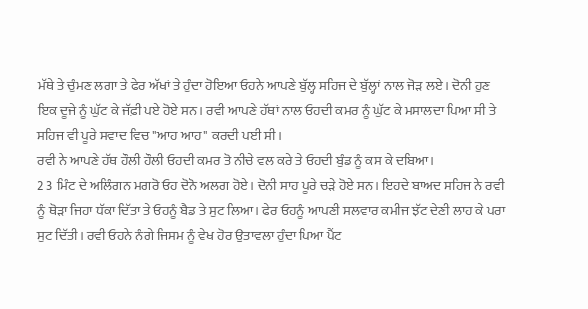ਮੱਥੇ ਤੇ ਚੁੰਮਣ ਲਗਾ ਤੇ ਫੇਰ ਅੱਖਾਂ ਤੇ ਹੁੰਦਾ ਹੋਇਆ ਓਹਨੇ ਆਪਣੇ ਬੁੱਲ੍ਹ ਸਹਿਜ ਦੇ ਬੁੱਲ੍ਹਾਂ ਨਾਲ ਜੋੜ ਲਏ। ਦੋਨੀ ਹੁਣ ਇਕ ਦੂਜੇ ਨੂੰ ਘੁੱਟ ਕੇ ਜੱਫ਼ੀ ਪਏ ਹੋਏ ਸਨ। ਰਵੀ ਆਪਣੇ ਹੱਥਾਂ ਨਾਲ ਓਹਦੀ ਕਮਰ ਨੂੰ ਘੁੱਟ ਕੇ ਮਸਾਲਦਾ ਪਿਆ ਸੀ ਤੇ ਸਹਿਜ ਵੀ ਪੂਰੇ ਸਵਾਦ ਵਿਚ "ਆਹ ਆਹ" ਕਰਦੀ ਪਈ ਸੀ।
ਰਵੀ ਨੇ ਆਪਣੇ ਹੱਥ ਹੌਲੀ ਹੌਲੀ ਓਹਦੀ ਕਮਰ ਤੋ ਨੀਚੇ ਵਲ ਕਰੇ ਤੇ ਓਹਦੀ ਬੁੰਡ ਨੂੰ ਕਸ ਕੇ ਦਬਿਆ।
2 3 ਮਿੰਟ ਦੇ ਅਲਿੰਗਨ ਮਗਰੋ ਓਹ ਦੋਨੋ ਅਲਗ ਹੋਏ। ਦੋਨੀ ਸਾਹ ਪੂਰੇ ਚੜੇ ਹੋਏ ਸਨ। ਇਹਦੇ ਬਾਅਦ ਸਹਿਜ ਨੇ ਰਵੀ ਨੂੰ ਥੋੜਾ ਜਿਹਾ ਧੱਕਾ ਦਿੱਤਾ ਤੇ ਓਹਨੂੰ ਬੈਡ ਤੇ ਸੁਟ ਲਿਆ। ਫੇਰ ਓਹਨੂੰ ਆਪਣੀ ਸਲਵਾਰ ਕਮੀਜ ਝੱਟ ਦੇਣੀ ਲਾਹ ਕੇ ਪਰਾ ਸੁਟ ਦਿੱਤੀ। ਰਵੀ ਓਹਨੇ ਨੰਗੇ ਜਿਸਮ ਨੂੰ ਵੇਖ ਹੋਰ ਉਤਾਵਲਾ ਹੁੰਦਾ ਪਿਆ ਪੈਂਟ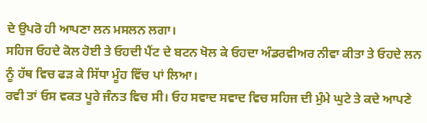ਦੇ ਉਪਰੋ ਹੀ ਆਪਣਾ ਲਨ ਮਸਲਨ ਲਗਾ।
ਸਹਿਜ ਓਹਦੇ ਕੋਲ ਹੋਈ ਤੇ ਓਹਦੀ ਪੈਂਟ ਦੇ ਬਟਨ ਖੋਲ ਕੇ ਓਹਦਾ ਅੰਡਰਵੀਅਰ ਨੀਵਾ ਕੀਤਾ ਤੇ ਓਹਦੇ ਲਨ ਨੂੰ ਹੱਥ ਵਿਚ ਫੜ ਕੇ ਸਿੱਧਾ ਮੂੰਹ ਵਿੱਚ ਪਾਂ ਲਿਆ।
ਰਵੀ ਤਾਂ ਓਸ ਵਕਤ ਪੂਰੇ ਜੰਨਤ ਵਿਚ ਸੀ। ਓਹ ਸਵਾਦ ਸਵਾਦ ਵਿਚ ਸਹਿਜ ਦੀ ਮੁੰਮੇ ਘੁਟੇ ਤੇ ਕਦੇ ਆਪਣੇ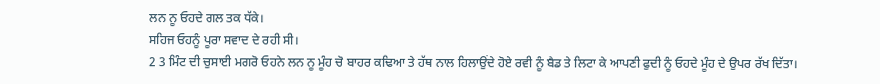ਲਨ ਨੂ ਓਹਦੇ ਗਲ ਤਕ ਧੱਕੇ।
ਸਹਿਜ ਓਹਨੂੰ ਪੂਰਾ ਸਵਾਦ ਦੇ ਰਹੀ ਸੀ।
2 3 ਮਿੰਟ ਦੀ ਚੁਸਾਈ ਮਗਰੋ ਓਹਨੇ ਲਨ ਨੂ ਮੂੰਹ ਚੋ ਬਾਹਰ ਕਢਿਆ ਤੇ ਹੱਥ ਨਾਲ ਹਿਲਾਉਂਦੇ ਹੋਏ ਰਵੀ ਨੂੰ ਬੈਡ ਤੇ ਲਿਟਾ ਕੇ ਆਪਣੀ ਫੁਦੀ ਨੂੰ ਓਹਦੇ ਮੂੰਹ ਦੇ ਉਪਰ ਰੱਖ ਦਿੱਤਾ।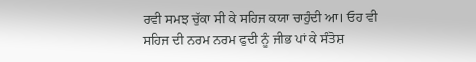ਰਵੀ ਸਮਝ ਚੁੱਕਾ ਸੀ ਕੇ ਸਹਿਜ ਕਯਾ ਚਾਹੁੰਦੀ ਆ। ਓਹ ਵੀ ਸਹਿਜ ਦੀ ਨਰਮ ਨਰਮ ਫੁਦੀ ਨੂੰ ਜੀਭ ਪਾਂ ਕੇ ਸੰਤੋਸ਼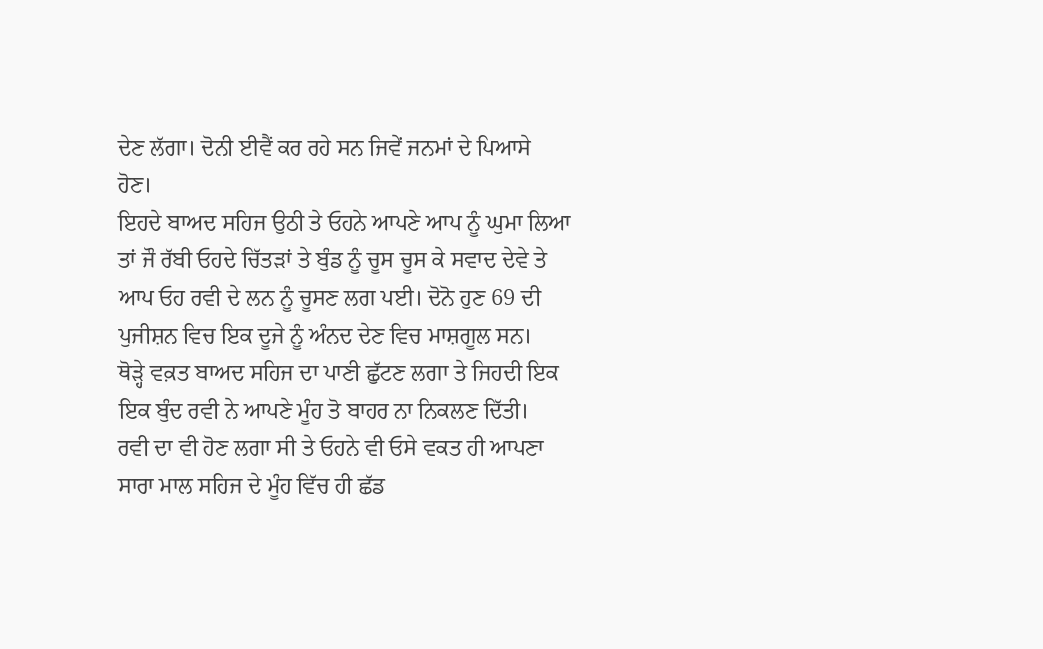ਦੇਣ ਲੱਗਾ। ਦੋਨੀ ਈਵੈਂ ਕਰ ਰਹੇ ਸਨ ਜਿਵੇਂ ਜਨਮਾਂ ਦੇ ਪਿਆਸੇ ਹੋਣ।
ਇਹਦੇ ਬਾਅਦ ਸਹਿਜ ਉਠੀ ਤੇ ਓਹਨੇ ਆਪਣੇ ਆਪ ਨੂੰ ਘੁਮਾ ਲਿਆ ਤਾਂ ਜੌ ਰੱਬੀ ਓਹਦੇ ਚਿੱਤੜਾਂ ਤੇ ਬੁੰਡ ਨੂੰ ਚੂਸ ਚੂਸ ਕੇ ਸਵਾਦ ਦੇਵੇ ਤੇ ਆਪ ਓਹ ਰਵੀ ਦੇ ਲਨ ਨੂੰ ਚੂਸਣ ਲਗ ਪਈ। ਦੋਨੋ ਹੁਣ 69 ਦੀ ਪੁਜੀਸ਼ਨ ਵਿਚ ਇਕ ਦੂਜੇ ਨੂੰ ਅੰਨਦ ਦੇਣ ਵਿਚ ਮਾਸ਼ਗੂਲ ਸਨ।
ਥੋੜ੍ਹੇ ਵਕ਼ਤ ਬਾਅਦ ਸਹਿਜ ਦਾ ਪਾਣੀ ਛੁੱਟਣ ਲਗਾ ਤੇ ਜਿਹਦੀ ਇਕ ਇਕ ਬੁੰਦ ਰਵੀ ਨੇ ਆਪਣੇ ਮੂੰਹ ਤੋ ਬਾਹਰ ਨਾ ਨਿਕਲਣ ਦਿੱਤੀ।
ਰਵੀ ਦਾ ਵੀ ਹੋਣ ਲਗਾ ਸੀ ਤੇ ਓਹਨੇ ਵੀ ਓਸੇ ਵਕਤ ਹੀ ਆਪਣਾ ਸਾਰਾ ਮਾਲ ਸਹਿਜ ਦੇ ਮੂੰਹ ਵਿੱਚ ਹੀ ਛੱਡ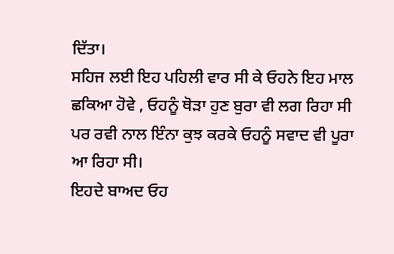ਦਿੱਤਾ।
ਸਹਿਜ ਲਈ ਇਹ ਪਹਿਲੀ ਵਾਰ ਸੀ ਕੇ ਓਹਨੇ ਇਹ ਮਾਲ ਛਕਿਆ ਹੋਵੇ , ਓਹਨੂੰ ਥੋੜਾ ਹੁਣ ਬੁਰਾ ਵੀ ਲਗ ਰਿਹਾ ਸੀ ਪਰ ਰਵੀ ਨਾਲ ਇੰਨਾ ਕੁਝ ਕਰਕੇ ਓਹਨੂੰ ਸਵਾਦ ਵੀ ਪੂਰਾ ਆ ਰਿਹਾ ਸੀ।
ਇਹਦੇ ਬਾਅਦ ਓਹ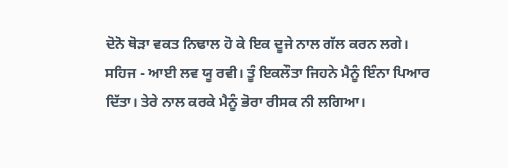ਦੋਨੋ ਥੋੜਾ ਵਕਤ ਨਿਢਾਲ ਹੋ ਕੇ ਇਕ ਦੂਜੇ ਨਾਲ ਗੱਲ ਕਰਨ ਲਗੇ।
ਸਹਿਜ - ਆਈ ਲਵ ਯੂ ਰਵੀ। ਤੂੰ ਇਕਲੌਤਾ ਜਿਹਨੇ ਮੈਨੂੰ ਇੰਨਾ ਪਿਆਰ ਦਿੱਤਾ। ਤੇਰੇ ਨਾਲ ਕਰਕੇ ਮੈਨੂੰ ਭੋਰਾ ਰੀਸਕ ਨੀ ਲਗਿਆ।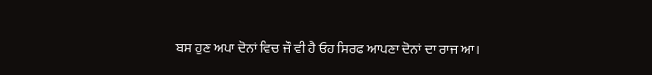ਬਸ ਹੁਣ ਅਪਾ ਦੋਨਾਂ ਵਿਚ ਜੌ ਵੀ ਹੈ ਓਹ ਸਿਰਫ ਆਪਣਾ ਦੋਨਾਂ ਦਾ ਰਾਜ ਆ।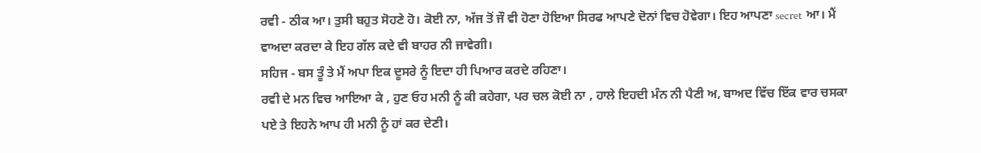ਰਵੀ - ਠੀਕ ਆ। ਤੁਸੀ ਬਹੁਤ ਸੋਹਣੇ ਹੋ। ਕੋਈ ਨਾ, ਅੱਜ ਤੋਂ ਜੌ ਵੀ ਹੋਣਾ ਹੋਇਆ ਸਿਰਫ ਆਪਣੇ ਦੋਨਾਂ ਵਿਚ ਹੋਵੇਗਾ। ਇਹ ਆਪਣਾ secret ਆ। ਮੈਂ ਵਾਅਦਾ ਕਰਦਾ ਕੇ ਇਹ ਗੱਲ ਕਦੇ ਵੀ ਬਾਹਰ ਨੀ ਜਾਵੇਗੀ।
ਸਹਿਜ - ਬਸ ਤੂੰ ਤੇ ਮੈਂ ਅਪਾ ਇਕ ਦੂਸਰੇ ਨੂੰ ਇਦਾ ਹੀ ਪਿਆਰ ਕਰਦੇ ਰਹਿਣਾ।
ਰਵੀ ਦੇ ਮਨ ਵਿਚ ਆਇਆ ਕੇ , ਹੁਣ ਓਹ ਮਨੀ ਨੂੰ ਕੀ ਕਹੇਗਾ, ਪਰ ਚਲ ਕੋਈ ਨਾ , ਹਾਲੇ ਇਹਦੀ ਮੰਨ ਨੀ ਪੈਣੀ ਅ, ਬਾਅਦ ਵਿੱਚ ਇੱਕ ਵਾਰ ਚਸਕਾ ਪਏ ਤੇ ਇਹਨੇ ਆਪ ਹੀ ਮਨੀ ਨੂੰ ਹਾਂ ਕਰ ਦੇਣੀ।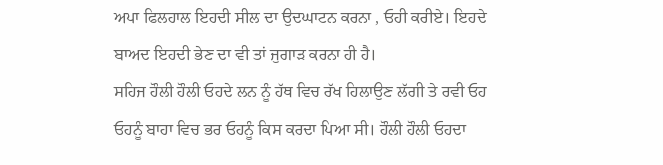ਅਪਾ ਫਿਲਹਾਲ ਇਹਦੀ ਸੀਲ ਦਾ ਉਦਘਾਟਨ ਕਰਨਾ , ਓਹੀ ਕਰੀਏ। ਇਹਦੇ ਬਾਅਦ ਇਹਦੀ ਭੇਣ ਦਾ ਵੀ ਤਾਂ ਜੁਗਾੜ ਕਰਨਾ ਹੀ ਹੈ।
ਸਹਿਜ ਹੌਲੀ ਹੌਲੀ ਓਹਦੇ ਲਨ ਨੂੰ ਹੱਥ ਵਿਚ ਰੱਖ ਹਿਲਾਉਣ ਲੱਗੀ ਤੇ ਰਵੀ ਓਹ ਓਹਨੂੰ ਬਾਹਾ ਵਿਚ ਭਰ ਓਹਨੂੰ ਕਿਸ ਕਰਦਾ ਪਿਆ ਸੀ। ਹੌਲੀ ਹੌਲੀ ਓਹਦਾ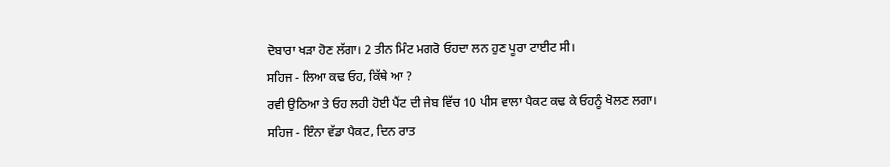ਦੋਬਾਰਾ ਖੜਾ ਹੋਣ ਲੱਗਾ। 2 ਤੀਨ ਮਿੰਟ ਮਗਰੋ ਓਹਦਾ ਲਨ ਹੁਣ ਪੂਰਾ ਟਾਈਟ ਸੀ।
ਸਹਿਜ - ਲਿਆ ਕਢ ਓਹ, ਕਿੱਥੇ ਆ ?
ਰਵੀ ਉਠਿਆ ਤੇ ਓਹ ਲਹੀ ਹੋਈ ਪੈਂਟ ਦੀ ਜੇਬ ਵਿੱਚ 10 ਪੀਸ ਵਾਲਾ ਪੈਕਟ ਕਢ ਕੇ ਓਹਨੂੰ ਖੋਲਣ ਲਗਾ।
ਸਹਿਜ - ਇੰਨਾ ਵੱਡਾ ਪੈਕਟ, ਦਿਨ ਰਾਤ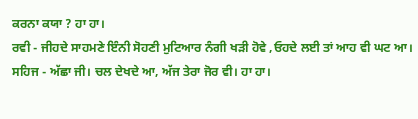ਕਰਨਾ ਕਯਾ ? ਹਾ ਹਾ।
ਰਵੀ - ਜੀਹਦੇ ਸਾਹਮਣੇ ਇੰਨੀ ਸੋਹਣੀ ਮੁਟਿਆਰ ਨੰਗੀ ਖੜੀ ਹੋਵੇ ,ਓਹਦੇ ਲਈ ਤਾਂ ਆਹ ਵੀ ਘਟ ਆ।
ਸਹਿਜ - ਅੱਛਾ ਜੀ। ਚਲ ਦੇਖਦੇ ਆ, ਅੱਜ ਤੇਰਾ ਜੋਰ ਵੀ। ਹਾ ਹਾ।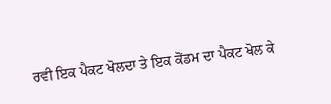ਰਵੀ ਇਕ ਪੈਕਟ ਖੋਲਦਾ ਤੇ ਇਕ ਕੋਂਡਮ ਦਾ ਪੈਕਟ ਖੋਲ ਕੇ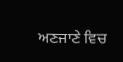ਅਣਜਾਣੇ ਵਿਚ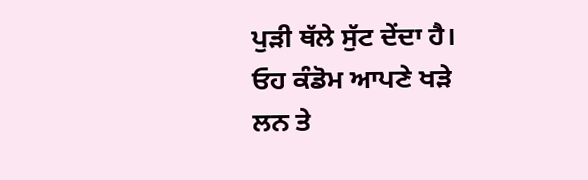ਪੁੜੀ ਥੱਲੇ ਸੁੱਟ ਦੇਂਦਾ ਹੈ। ਓਹ ਕੰਡੋਮ ਆਪਣੇ ਖੜੇ ਲਨ ਤੇ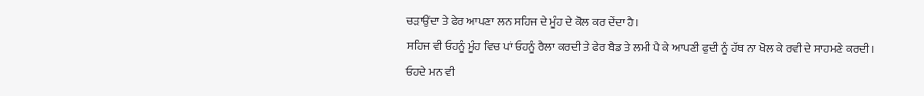ਚੜਾਉਂਦਾ ਤੇ ਫੇਰ ਆਪਣਾ ਲਨ ਸਹਿਜ ਦੇ ਮੂੰਹ ਦੇ ਕੋਲ ਕਰ ਦੇਂਦਾ ਹੈ।
ਸਹਿਜ ਵੀ ਓਹਨੂੰ ਮੂੰਹ ਵਿਚ ਪਾਂ ਓਹਨੂੰ ਰੈਲਾ ਕਰਦੀ ਤੇ ਫੇਰ ਬੈਡ ਤੇ ਲਮੀ ਪੈ ਕੇ ਆਪਣੀ ਫੁਦੀ ਨੂੰ ਹੱਥ ਨਾ ਖੋਲ ਕੇ ਰਵੀ ਦੇ ਸਾਹਮਣੇ ਕਰਦੀ।
ਓਹਦੇ ਮਨ ਵੀ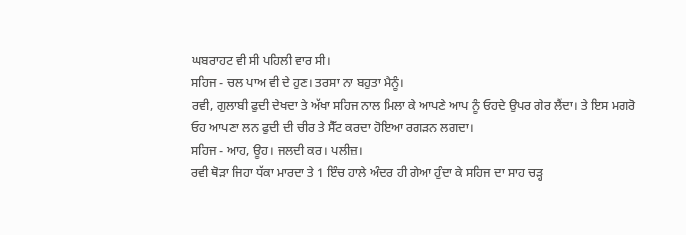ਘਬਰਾਹਟ ਵੀ ਸੀ ਪਹਿਲੀ ਵਾਰ ਸੀ।
ਸਹਿਜ - ਚਲ ਪਾਅ ਵੀ ਦੇ ਹੁਣ। ਤਰਸਾ ਨਾ ਬਹੁਤਾ ਮੈਨੂੰ।
ਰਵੀ, ਗੁਲਾਬੀ ਫੁਦੀ ਦੇਖਦਾ ਤੇ ਅੱਖਾ ਸਹਿਜ ਨਾਲ ਮਿਲਾ ਕੇ ਆਪਣੇ ਆਪ ਨੂੰ ਓਹਦੇ ਉਪਰ ਗੇਰ ਲੈਂਦਾ। ਤੇ ਇਸ ਮਗਰੋ ਓਹ ਆਪਣਾ ਲਨ ਫੁਦੀ ਦੀ ਚੀਰ ਤੇ ਸੈੱਟ ਕਰਦਾ ਹੋਇਆ ਰਗੜਨ ਲਗਦਾ।
ਸਹਿਜ - ਆਹ, ਊਹ। ਜਲਦੀ ਕਰ। ਪਲੀਜ਼।
ਰਵੀ ਥੋੜਾ ਜਿਹਾ ਧੱਕਾ ਮਾਰਦਾ ਤੇ 1 ਇੰਚ ਹਾਲੇ ਅੰਦਰ ਹੀ ਗੇਆ ਹੁੰਦਾ ਕੇ ਸਹਿਜ ਦਾ ਸਾਹ ਚੜ੍ਹ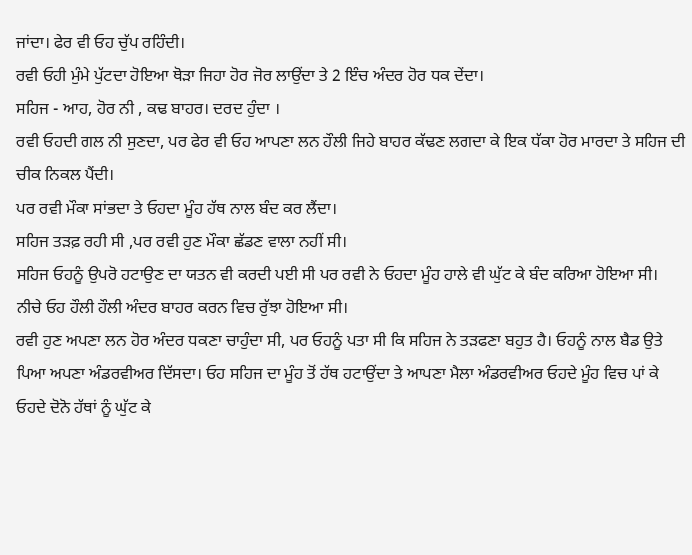ਜਾਂਦਾ। ਫੇਰ ਵੀ ਓਹ ਚੁੱਪ ਰਹਿੰਦੀ।
ਰਵੀ ਓਹੀ ਮੁੰਮੇ ਪੁੱਟਦਾ ਹੋਇਆ ਥੋੜਾ ਜਿਹਾ ਹੋਰ ਜੋਰ ਲਾਉਂਦਾ ਤੇ 2 ਇੰਚ ਅੰਦਰ ਹੋਰ ਧਕ ਦੇਂਦਾ।
ਸਹਿਜ - ਆਹ, ਹੋਰ ਨੀ , ਕਢ ਬਾਹਰ। ਦਰਦ ਹੁੰਦਾ ।
ਰਵੀ ਓਹਦੀ ਗਲ ਨੀ ਸੁਣਦਾ, ਪਰ ਫੇਰ ਵੀ ਓਹ ਆਪਣਾ ਲਨ ਹੌਲੀ ਜਿਹੇ ਬਾਹਰ ਕੱਢਣ ਲਗਦਾ ਕੇ ਇਕ ਧੱਕਾ ਹੋਰ ਮਾਰਦਾ ਤੇ ਸਹਿਜ ਦੀ ਚੀਕ ਨਿਕਲ ਪੈਂਦੀ।
ਪਰ ਰਵੀ ਮੌਕਾ ਸਾਂਭਦਾ ਤੇ ਓਹਦਾ ਮੂੰਹ ਹੱਥ ਨਾਲ ਬੰਦ ਕਰ ਲੈਂਦਾ।
ਸਹਿਜ ਤੜਫ਼ ਰਹੀ ਸੀ ,ਪਰ ਰਵੀ ਹੁਣ ਮੌਕਾ ਛੱਡਣ ਵਾਲਾ ਨਹੀਂ ਸੀ।
ਸਹਿਜ ਓਹਨੂੰ ਉਪਰੋ ਹਟਾਉਣ ਦਾ ਯਤਨ ਵੀ ਕਰਦੀ ਪਈ ਸੀ ਪਰ ਰਵੀ ਨੇ ਓਹਦਾ ਮੂੰਹ ਹਾਲੇ ਵੀ ਘੁੱਟ ਕੇ ਬੰਦ ਕਰਿਆ ਹੋਇਆ ਸੀ।
ਨੀਚੇ ਓਹ ਹੌਲੀ ਹੌਲੀ ਅੰਦਰ ਬਾਹਰ ਕਰਨ ਵਿਚ ਰੁੱਝਾ ਹੋਇਆ ਸੀ।
ਰਵੀ ਹੁਣ ਅਪਣਾ ਲਨ ਹੋਰ ਅੰਦਰ ਧਕਣਾ ਚਾਹੁੰਦਾ ਸੀ, ਪਰ ਓਹਨੂੰ ਪਤਾ ਸੀ ਕਿ ਸਹਿਜ ਨੇ ਤੜਫਣਾ ਬਹੁਤ ਹੈ। ਓਹਨੂੰ ਨਾਲ ਬੈਡ ਉਤੇ ਪਿਆ ਅਪਣਾ ਅੰਡਰਵੀਅਰ ਦਿੱਸਦਾ। ਓਹ ਸਹਿਜ ਦਾ ਮੂੰਹ ਤੋਂ ਹੱਥ ਹਟਾਉਂਦਾ ਤੇ ਆਪਣਾ ਮੈਲਾ ਅੰਡਰਵੀਅਰ ਓਹਦੇ ਮੂੰਹ ਵਿਚ ਪਾਂ ਕੇ ਓਹਦੇ ਦੋਨੋ ਹੱਥਾਂ ਨੂੰ ਘੁੱਟ ਕੇ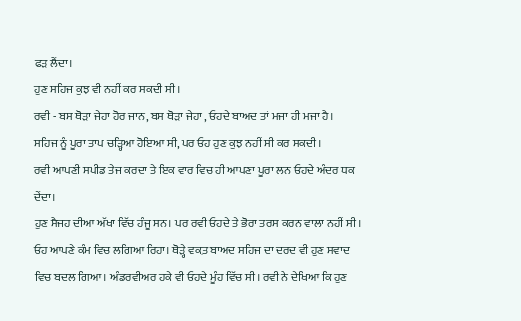ਫੜ ਲੈਂਦਾ।
ਹੁਣ ਸਹਿਜ ਕੁਝ ਵੀ ਨਹੀਂ ਕਰ ਸਕਦੀ ਸੀ।
ਰਵੀ - ਬਸ ਥੋੜਾ ਜੇਹਾ ਹੋਰ ਜਾਨ, ਬਸ ਥੋੜਾ ਜੇਹਾ , ਓਹਦੇ ਬਾਅਦ ਤਾਂ ਮਜਾ ਹੀ ਮਜਾ ਹੈ।
ਸਹਿਜ ਨੂੰ ਪੂਰਾ ਤਾਪ ਚੜ੍ਹਿਆ ਹੋਇਆ ਸੀ, ਪਰ ਓਹ ਹੁਣ ਕੁਝ ਨਹੀਂ ਸੀ ਕਰ ਸਕਦੀ।
ਰਵੀ ਆਪਣੀ ਸਪੀਡ ਤੇਜ ਕਰਦਾ ਤੇ ਇਕ ਵਾਰ ਵਿਚ ਹੀ ਆਪਣਾ ਪੂਰਾ ਲਨ ਓਹਦੇ ਅੰਦਰ ਧਕ ਦੇਂਦਾ।
ਹੁਣ ਸੈਜਹ ਦੀਆ ਅੱਖਾ ਵਿੱਚ ਹੰਜੂ ਸਨ। ਪਰ ਰਵੀ ਓਹਦੇ ਤੇ ਭੋਰਾ ਤਰਸ ਕਰਨ ਵਾਲਾ ਨਹੀਂ ਸੀ। ਓਹ ਆਪਣੇ ਕੰਮ ਵਿਚ ਲਗਿਆ ਰਿਹਾ। ਥੋੜ੍ਹੇ ਵਕ਼ਤ ਬਾਅਦ ਸਹਿਜ ਦਾ ਦਰਦ ਵੀ ਹੁਣ ਸਵਾਦ ਵਿਚ ਬਦਲ ਗਿਆ। ਅੰਡਰਵੀਅਰ ਹਕੇ ਵੀ ਓਹਦੇ ਮੂੰਹ ਵਿੱਚ ਸੀ। ਰਵੀ ਨੇ ਦੇਖਿਆ ਕਿ ਹੁਣ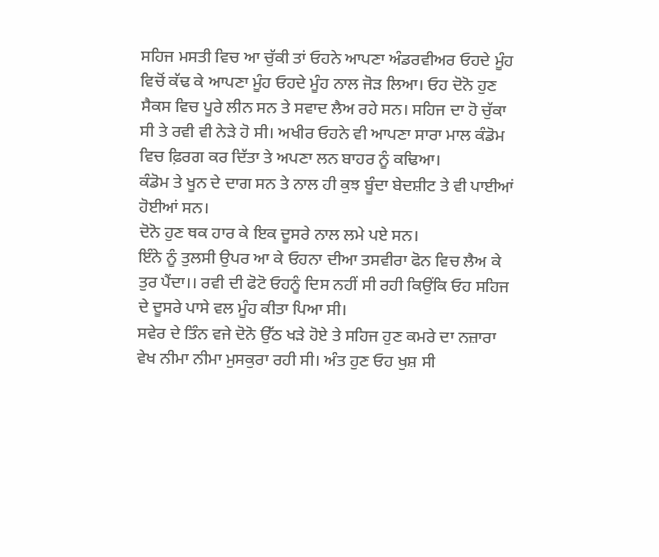ਸਹਿਜ ਮਸਤੀ ਵਿਚ ਆ ਚੁੱਕੀ ਤਾਂ ਓਹਨੇ ਆਪਣਾ ਅੰਡਰਵੀਅਰ ਓਹਦੇ ਮੂੰਹ ਵਿਚੋਂ ਕੱਢ ਕੇ ਆਪਣਾ ਮੂੰਹ ਓਹਦੇ ਮੂੰਹ ਨਾਲ ਜੋੜ ਲਿਆ। ਓਹ ਦੋਨੋ ਹੁਣ ਸੈਕਸ ਵਿਚ ਪੂਰੇ ਲੀਨ ਸਨ ਤੇ ਸਵਾਦ ਲੈਅ ਰਹੇ ਸਨ। ਸਹਿਜ ਦਾ ਹੋ ਚੁੱਕਾ ਸੀ ਤੇ ਰਵੀ ਵੀ ਨੇੜੇ ਹੋ ਸੀ। ਅਖੀਰ ਓਹਨੇ ਵੀ ਆਪਣਾ ਸਾਰਾ ਮਾਲ ਕੰਡੋਮ ਵਿਚ ਫ਼ਿਰਗ ਕਰ ਦਿੱਤਾ ਤੇ ਅਪਣਾ ਲਨ ਬਾਹਰ ਨੂੰ ਕਢਿਆ।
ਕੰਡੋਮ ਤੇ ਖੂਨ ਦੇ ਦਾਗ ਸਨ ਤੇ ਨਾਲ ਹੀ ਕੁਝ ਬੂੰਦਾ ਬੇਦਸ਼ੀਟ ਤੇ ਵੀ ਪਾਈਆਂ ਹੋਈਆਂ ਸਨ।
ਦੋਨੋ ਹੁਣ ਥਕ ਹਾਰ ਕੇ ਇਕ ਦੂਸਰੇ ਨਾਲ ਲਮੇ ਪਏ ਸਨ।
ਇੰਨੇ ਨੂੰ ਤੁਲਸੀ ਉਪਰ ਆ ਕੇ ਓਹਨਾ ਦੀਆ ਤਸਵੀਰਾ ਫੋਨ ਵਿਚ ਲੈਅ ਕੇ ਤੁਰ ਪੈਂਦਾ।। ਰਵੀ ਦੀ ਫੋਟੋ ਓਹਨੂੰ ਦਿਸ ਨਹੀਂ ਸੀ ਰਹੀ ਕਿਉਂਕਿ ਓਹ ਸਹਿਜ ਦੇ ਦੂਸਰੇ ਪਾਸੇ ਵਲ ਮੂੰਹ ਕੀਤਾ ਪਿਆ ਸੀ।
ਸਵੇਰ ਦੇ ਤਿੰਨ ਵਜੇ ਦੋਨੋ ਉੱਠ ਖੜੇ ਹੋਏ ਤੇ ਸਹਿਜ ਹੁਣ ਕਮਰੇ ਦਾ ਨਜ਼ਾਰਾ ਵੇਖ ਨੀਮਾ ਨੀਮਾ ਮੁਸਕੁਰਾ ਰਹੀ ਸੀ। ਅੰਤ ਹੁਣ ਓਹ ਖੁਸ਼ ਸੀ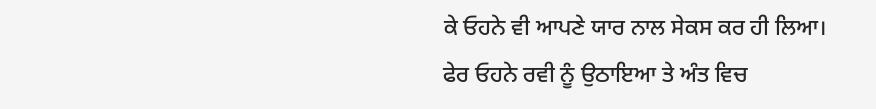ਕੇ ਓਹਨੇ ਵੀ ਆਪਣੇ ਯਾਰ ਨਾਲ ਸੇਕਸ ਕਰ ਹੀ ਲਿਆ।
ਫੇਰ ਓਹਨੇ ਰਵੀ ਨੂੰ ਉਠਾਇਆ ਤੇ ਅੰਤ ਵਿਚ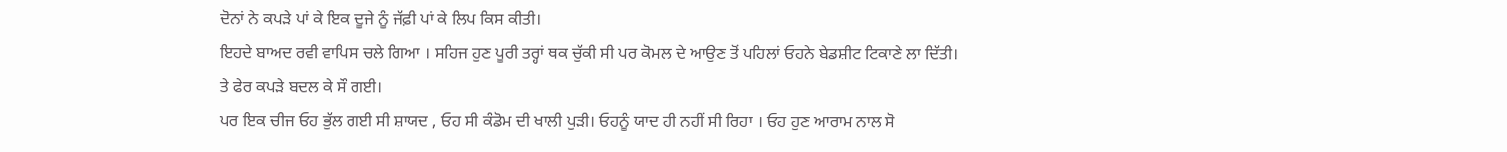ਦੋਨਾਂ ਨੇ ਕਪੜੇ ਪਾਂ ਕੇ ਇਕ ਦੂਜੇ ਨੂੰ ਜੱਫ਼ੀ ਪਾਂ ਕੇ ਲਿਪ ਕਿਸ ਕੀਤੀ।
ਇਹਦੇ ਬਾਅਦ ਰਵੀ ਵਾਪਿਸ ਚਲੇ ਗਿਆ । ਸਹਿਜ ਹੁਣ ਪੂਰੀ ਤਰ੍ਹਾਂ ਥਕ ਚੁੱਕੀ ਸੀ ਪਰ ਕੋਮਲ ਦੇ ਆਉਣ ਤੋਂ ਪਹਿਲਾਂ ਓਹਨੇ ਬੇਡਸ਼ੀਟ ਟਿਕਾਣੇ ਲਾ ਦਿੱਤੀ।
ਤੇ ਫੇਰ ਕਪੜੇ ਬਦਲ ਕੇ ਸੌ ਗਈ।
ਪਰ ਇਕ ਚੀਜ ਓਹ ਭੁੱਲ ਗਈ ਸੀ ਸ਼ਾਯਦ , ਓਹ ਸੀ ਕੰਡੋਮ ਦੀ ਖਾਲੀ ਪੁੜੀ। ਓਹਨੂੰ ਯਾਦ ਹੀ ਨਹੀਂ ਸੀ ਰਿਹਾ । ਓਹ ਹੁਣ ਆਰਾਮ ਨਾਲ ਸੋ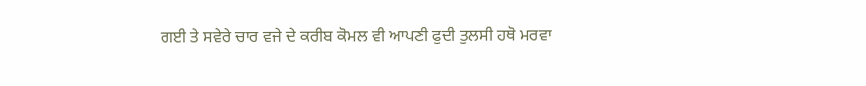ਗਈ ਤੇ ਸਵੇਰੇ ਚਾਰ ਵਜੇ ਦੇ ਕਰੀਬ ਕੋਮਲ ਵੀ ਆਪਣੀ ਫੁਦੀ ਤੁਲਸੀ ਹਥੋ ਮਰਵਾ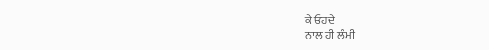ਕੇ ਓਹਦੇ
ਨਾਲ ਹੀ ਲੰਮੀ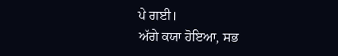ਪੇ ਗਈ।
ਅੱਗੇ ਕਯਾ ਹੋਇਆ, ਸਭ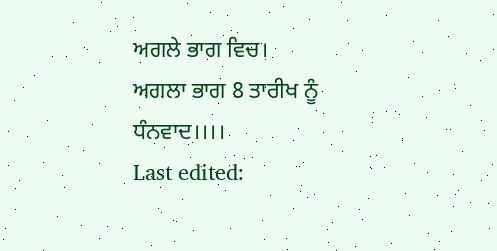ਅਗਲੇ ਭਾਗ ਵਿਚ।
ਅਗਲਾ ਭਾਗ 8 ਤਾਰੀਖ ਨੂੰ
ਧੰਨਵਾਦ।।।।
Last edited: